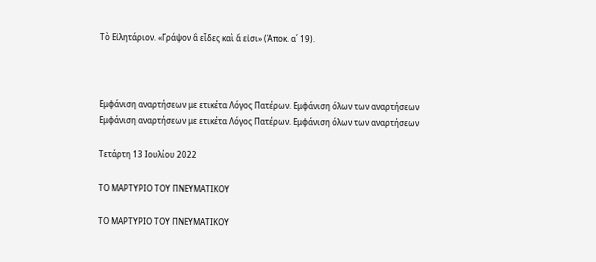Τὸ Εἰλητάριον. «Γράψον ἃ εἶδες καὶ ἅ εἰσι» (Ἀποκ. α΄ 19).



Εμφάνιση αναρτήσεων με ετικέτα Λόγος Πατέρων. Εμφάνιση όλων των αναρτήσεων
Εμφάνιση αναρτήσεων με ετικέτα Λόγος Πατέρων. Εμφάνιση όλων των αναρτήσεων

Τετάρτη 13 Ιουλίου 2022

ΤΟ ΜΑΡΤΥΡΙΟ ΤΟΥ ΠΝΕΥΜΑΤΙΚΟΥ

ΤΟ ΜΑΡΤΥΡΙΟ ΤΟΥ ΠΝΕΥΜΑΤΙΚΟΥ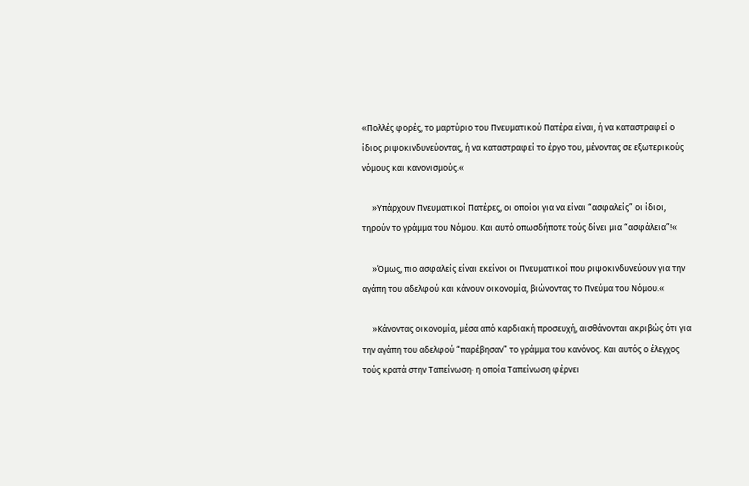«Πολλές φορές, το μαρτύριο του Πνευματικού Πατέρα είναι, ή να καταστραφεί ο ίδιος ριψοκινδυνεύοντας, ή να καταστραφεί το έργο του, μένοντας σε εξωτερικούς νόμους και κανονισμούς.«

     »Υπάρχουν Πνευματικοί Πατέρες, οι οποίοι για να είναι “ασφαλείς” οι ίδιοι, τηρούν το γράμμα του Νόμου. Και αυτό οπωσδήποτε τούς δίνει μια “ασφάλεια”!«

     »Όμως, πιο ασφαλείς είναι εκείνοι οι Πνευματικοί που ριψοκινδυνεύουν για την αγάπη του αδελφού και κάνουν οικονομία, βιώνοντας το Πνεύμα του Νόμου.«

     »Κάνοντας οικονομία, μέσα από καρδιακή προσευχή, αισθάνονται ακριβώς ότι για την αγάπη του αδελφού “παρέβησαν” το γράμμα του κανόνος. Και αυτός ο έλεγχος τούς κρατά στην Ταπείνωση· η οποία Ταπείνωση φέρνει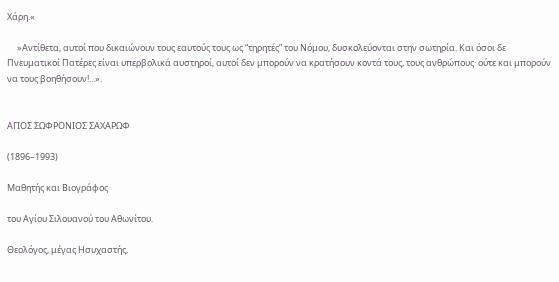Χάρη.«

     »Αντίθετα, αυτοί που δικαιώνουν τους εαυτούς τους ως “τηρητές” του Νόμου, δυσκολεύονται στην σωτηρία. Και όσοι δε Πνευματικοί Πατέρες είναι υπερβολικά αυστηροί, αυτοί δεν μπορούν να κρατήσουν κοντά τους, τους ανθρώπους· ούτε και μπορούν να τους βοηθήσουν!...».


ΑΓΙΟΣ ΣΩΦΡΟΝΙΟΣ ΣΑΧΑΡΩΦ

(1896–1993)

Μαθητής και Βιογράφος

του Αγίου Σιλουανού του Αθωνίτου.

Θεολόγος, μέγας Ησυχαστής,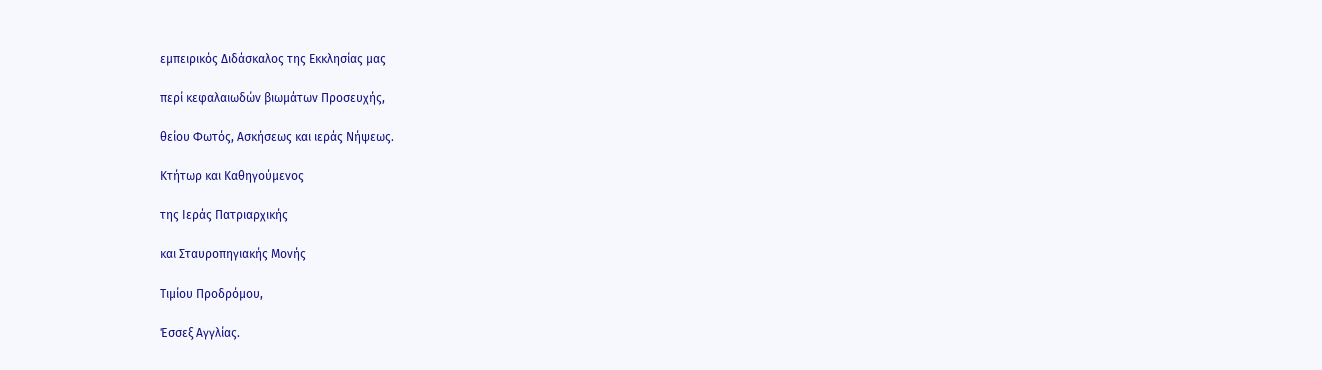εμπειρικός Διδάσκαλος της Εκκλησίας μας

περί κεφαλαιωδών βιωμάτων Προσευχής,

θείου Φωτός, Ασκήσεως και ιεράς Νήψεως.

Κτήτωρ και Καθηγούμενος

της Ιεράς Πατριαρχικής

και Σταυροπηγιακής Μονής

Τιμίου Προδρόμου,

Έσσεξ Αγγλίας.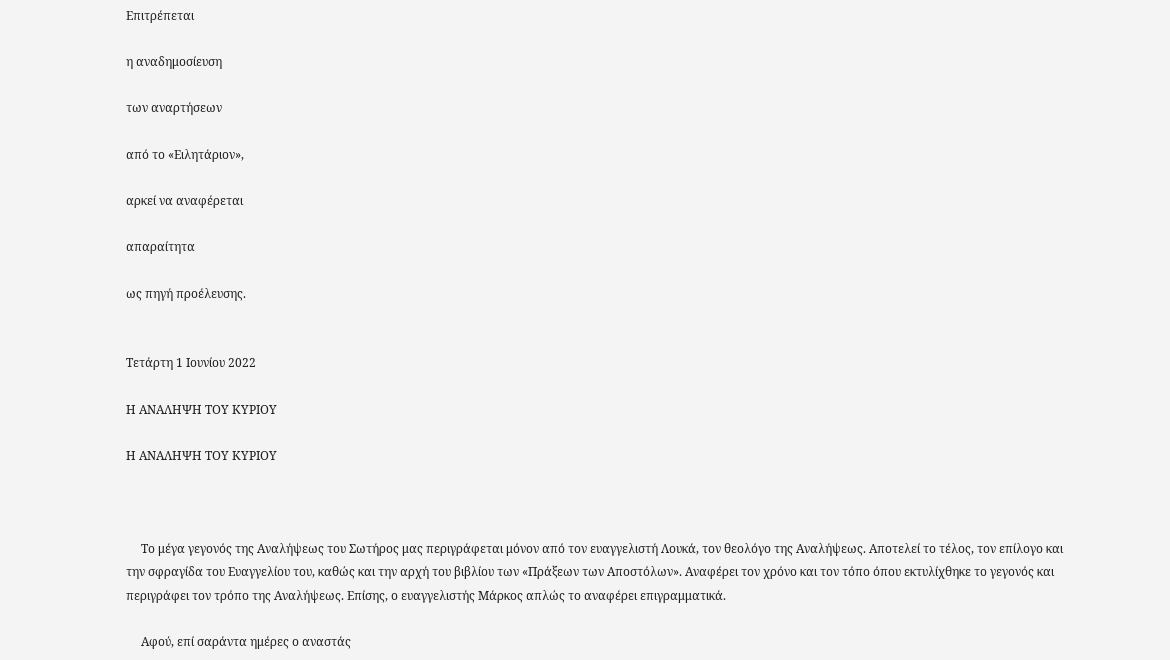Επιτρέπεται

η αναδημοσίευση

των αναρτήσεων

από το «Ειλητάριον»,

αρκεί να αναφέρεται

απαραίτητα

ως πηγή προέλευσης.


Τετάρτη 1 Ιουνίου 2022

Η ΑΝΑΛΗΨΗ ΤΟΥ ΚΥΡΙΟΥ

Η ΑΝΑΛΗΨΗ ΤΟΥ ΚΥΡΙΟΥ



     Το μέγα γεγονός της Αναλήψεως του Σωτήρος μας περιγράφεται μόνον από τον ευαγγελιστή Λουκά, τον θεολόγο της Αναλήψεως. Αποτελεί το τέλος, τον επίλογο και την σφραγίδα του Ευαγγελίου του, καθώς και την αρχή του βιβλίου των «Πράξεων των Αποστόλων». Αναφέρει τον χρόνο και τον τόπο όπου εκτυλίχθηκε το γεγονός και περιγράφει τον τρόπο της Αναλήψεως. Επίσης, ο ευαγγελιστής Μάρκος απλώς το αναφέρει επιγραμματικά.

     Αφού, επί σαράντα ημέρες ο αναστάς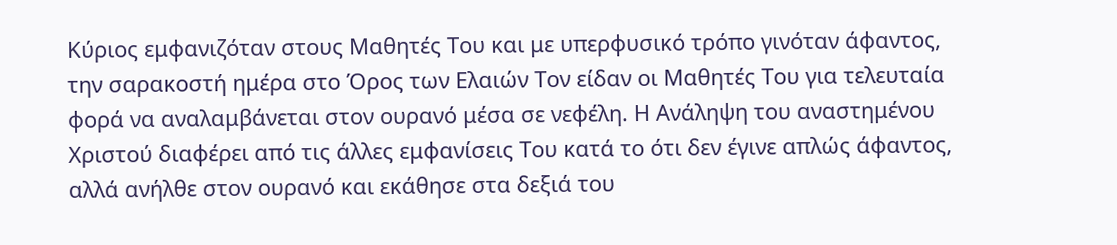Κύριος εμφανιζόταν στους Μαθητές Του και με υπερφυσικό τρόπο γινόταν άφαντος, την σαρακοστή ημέρα στο Όρος των Ελαιών Τον είδαν οι Μαθητές Του για τελευταία φορά να αναλαμβάνεται στον ουρανό μέσα σε νεφέλη. Η Ανάληψη του αναστημένου Χριστού διαφέρει από τις άλλες εμφανίσεις Του κατά το ότι δεν έγινε απλώς άφαντος, αλλά ανήλθε στον ουρανό και εκάθησε στα δεξιά του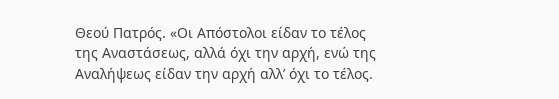Θεού Πατρός. «Οι Απόστολοι είδαν το τέλος της Αναστάσεως, αλλά όχι την αρχή, ενώ της Αναλήψεως είδαν την αρχή αλλ’ όχι το τέλος.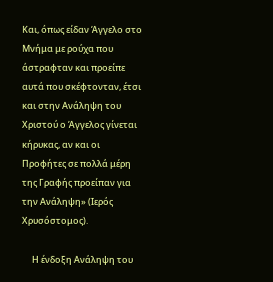Και, όπως είδαν Άγγελο στο Μνήμα με ρούχα που άστραφταν και προείπε αυτά που σκέφτονταν, έτσι και στην Ανάληψη του Χριστού ο Άγγελος γίνεται κήρυκας, αν και οι Προφήτες σε πολλά μέρη της Γραφής προείπαν για την Ανάληψη» (Ιερός Χρυσόστομος).

     Η ένδοξη Ανάληψη του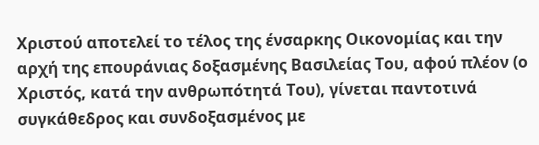Χριστού αποτελεί το τέλος της ένσαρκης Οικονομίας και την αρχή της επουράνιας δοξασμένης Βασιλείας Του, αφού πλέον (ο Χριστός, κατά την ανθρωπότητά Του), γίνεται παντοτινά συγκάθεδρος και συνδοξασμένος με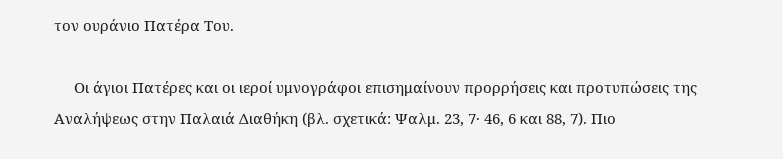τον ουράνιο Πατέρα Του.

     Οι άγιοι Πατέρες και οι ιεροί υμνογράφοι επισημαίνουν προρρήσεις και προτυπώσεις της Αναλήψεως στην Παλαιά Διαθήκη (βλ. σχετικά: Ψαλμ. 23, 7· 46, 6 και 88, 7). Πιο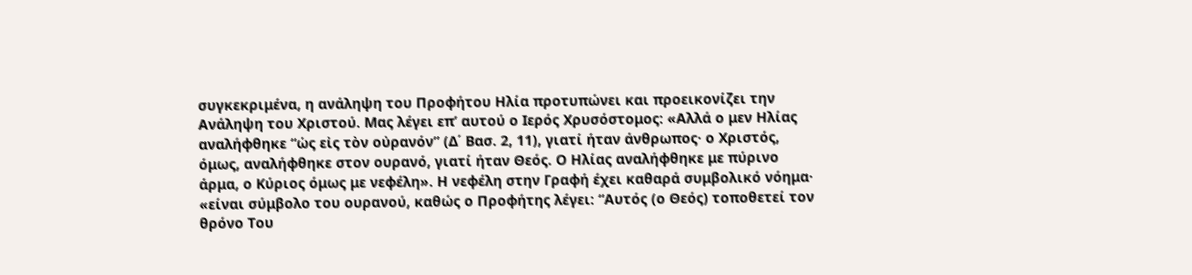συγκεκριμένα, η ανάληψη του Προφήτου Ηλία προτυπώνει και προεικονίζει την Ανάληψη του Χριστού. Μας λέγει επ’ αυτού ο Ιερός Χρυσόστομος: «Αλλά ο μεν Ηλίας αναλήφθηκε “ὡς εἰς τὸν οὐρανόν” (Δ΄ Βασ. 2, 11), γιατί ήταν άνθρωπος· ο Χριστός, όμως, αναλήφθηκε στον ουρανό, γιατί ήταν Θεός. Ο Ηλίας αναλήφθηκε με πύρινο άρμα, ο Κύριος όμως με νεφέλη». Η νεφέλη στην Γραφή έχει καθαρά συμβολικό νόημα· «είναι σύμβολο του ουρανού, καθώς ο Προφήτης λέγει: “Αυτός (ο Θεός) τοποθετεί τον θρόνο Του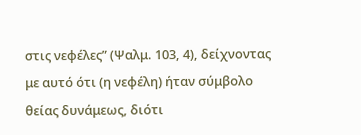στις νεφέλες” (Ψαλμ. 103, 4), δείχνοντας με αυτό ότι (η νεφέλη) ήταν σύμβολο θείας δυνάμεως, διότι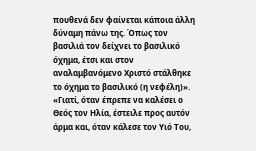πουθενά δεν φαίνεται κάποια άλλη δύναμη πάνω της. Όπως τον βασιλιά τον δείχνει το βασιλικό όχημα, έτσι και στον αναλαμβανόμενο Χριστό στάλθηκε το όχημα το βασιλικό (η νεφέλη)». «Γιατί, όταν έπρεπε να καλέσει ο Θεός τον Ηλία, έστειλε προς αυτόν άρμα και, όταν κάλεσε τον Υιό Του,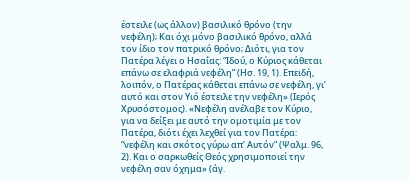έστειλε (ως άλλον) βασιλικό θρόνο (την νεφέλη); Και όχι μόνο βασιλικό θρόνο, αλλά τον ίδιο τον πατρικό θρόνο; Διότι, για τον Πατέρα λέγει ο Ησαΐας: “Ιδού, ο Κύριος κάθεται επάνω σε ελαφριά νεφέλη” (Ησ. 19, 1). Επειδή, λοιπόν, ο Πατέρας κάθεται επάνω σε νεφέλη, γι’ αυτό και στον Υιό έστειλε την νεφέλη» (Ιερός Χρυσόστομος). «Νεφέλη ανέλαβε τον Κύριο, για να δείξει με αυτό την ομοτιμία με τον Πατέρα, διότι έχει λεχθεί για τον Πατέρα: “νεφέλη και σκότος γύρω απ’ Αυτόν” (Ψαλμ. 96, 2). Και ο σαρκωθείς Θεός χρησιμοποιεί την νεφέλη σαν όχημα» (άγ.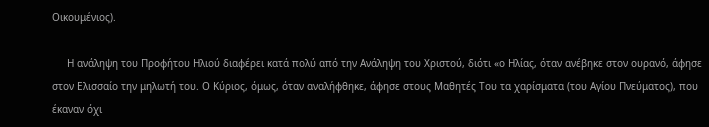Οικουμένιος).

     Η ανάληψη του Προφήτου Ηλιού διαφέρει κατά πολύ από την Ανάληψη του Χριστού, διότι «ο Ηλίας, όταν ανέβηκε στον ουρανό, άφησε στον Ελισσαίο την μηλωτή του. Ο Κύριος, όμως, όταν αναλήφθηκε, άφησε στους Μαθητές Του τα χαρίσματα (του Αγίου Πνεύματος), που έκαναν όχι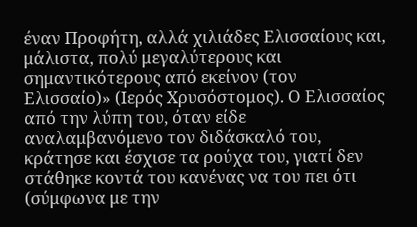έναν Προφήτη, αλλά χιλιάδες Ελισσαίους και, μάλιστα, πολύ μεγαλύτερους και σημαντικότερους από εκείνον (τον Ελισσαίο)» (Ιερός Χρυσόστομος). Ο Ελισσαίος από την λύπη του, όταν είδε αναλαμβανόμενο τον διδάσκαλό του, κράτησε και έσχισε τα ρούχα του, γιατί δεν στάθηκε κοντά του κανένας να του πει ότι (σύμφωνα με την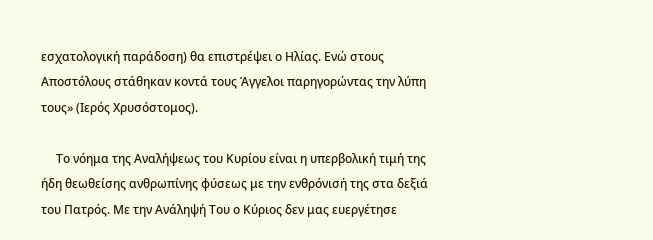εσχατολογική παράδοση) θα επιστρέψει ο Ηλίας. Ενώ στους Αποστόλους στάθηκαν κοντά τους Άγγελοι παρηγορώντας την λύπη τους» (Ιερός Χρυσόστομος).

     Το νόημα της Αναλήψεως του Κυρίου είναι η υπερβολική τιμή της ήδη θεωθείσης ανθρωπίνης φύσεως με την ενθρόνισή της στα δεξιά του Πατρός. Με την Ανάληψή Του ο Κύριος δεν μας ευεργέτησε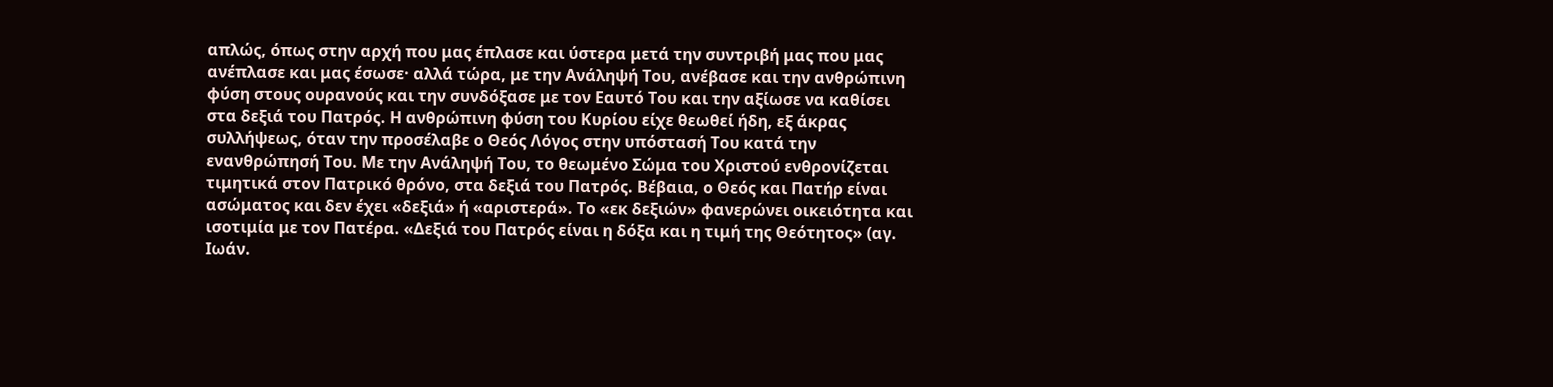απλώς, όπως στην αρχή που μας έπλασε και ύστερα μετά την συντριβή μας που μας ανέπλασε και μας έσωσε· αλλά τώρα, με την Ανάληψή Του, ανέβασε και την ανθρώπινη φύση στους ουρανούς και την συνδόξασε με τον Εαυτό Του και την αξίωσε να καθίσει στα δεξιά του Πατρός. Η ανθρώπινη φύση του Κυρίου είχε θεωθεί ήδη, εξ άκρας συλλήψεως, όταν την προσέλαβε ο Θεός Λόγος στην υπόστασή Του κατά την ενανθρώπησή Του. Με την Ανάληψή Του, το θεωμένο Σώμα του Χριστού ενθρονίζεται τιμητικά στον Πατρικό θρόνο, στα δεξιά του Πατρός. Βέβαια, ο Θεός και Πατήρ είναι ασώματος και δεν έχει «δεξιά» ή «αριστερά». Το «εκ δεξιών» φανερώνει οικειότητα και ισοτιμία με τον Πατέρα. «Δεξιά του Πατρός είναι η δόξα και η τιμή της Θεότητος» (αγ. Ιωάν.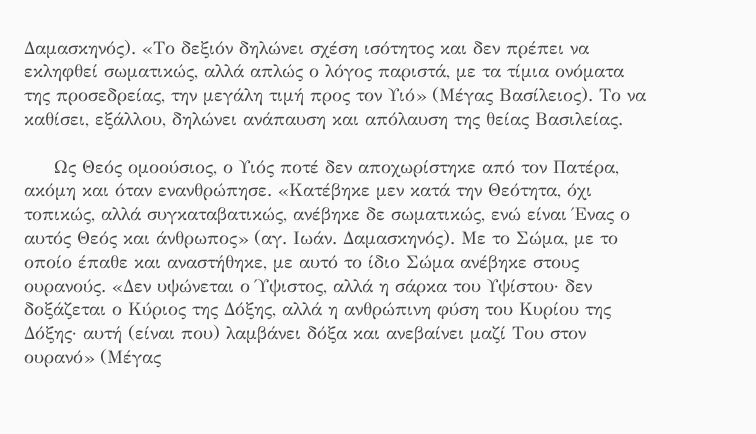Δαμασκηνός). «Το δεξιόν δηλώνει σχέση ισότητος και δεν πρέπει να εκληφθεί σωματικώς, αλλά απλώς ο λόγος παριστά, με τα τίμια ονόματα της προσεδρείας, την μεγάλη τιμή προς τον Υιό» (Μέγας Βασίλειος). Το να καθίσει, εξάλλου, δηλώνει ανάπαυση και απόλαυση της θείας Βασιλείας.

     Ως Θεός ομοούσιος, ο Υιός ποτέ δεν αποχωρίστηκε από τον Πατέρα, ακόμη και όταν ενανθρώπησε. «Κατέβηκε μεν κατά την Θεότητα, όχι τοπικώς, αλλά συγκαταβατικώς, ανέβηκε δε σωματικώς, ενώ είναι Ένας ο αυτός Θεός και άνθρωπος» (αγ. Ιωάν. Δαμασκηνός). Με το Σώμα, με το οποίο έπαθε και αναστήθηκε, με αυτό το ίδιο Σώμα ανέβηκε στους ουρανούς. «Δεν υψώνεται ο Ύψιστος, αλλά η σάρκα του Υψίστου· δεν δοξάζεται ο Κύριος της Δόξης, αλλά η ανθρώπινη φύση του Κυρίου της Δόξης· αυτή (είναι που) λαμβάνει δόξα και ανεβαίνει μαζί Του στον ουρανό» (Μέγας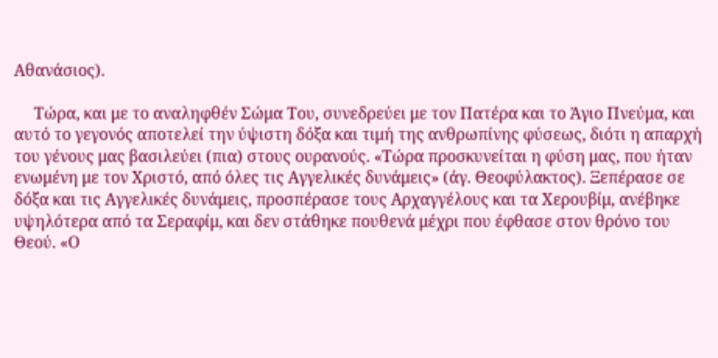Αθανάσιος).

     Τώρα, και με το αναληφθέν Σώμα Του, συνεδρεύει με τον Πατέρα και το Άγιο Πνεύμα, και αυτό το γεγονός αποτελεί την ύψιστη δόξα και τιμή της ανθρωπίνης φύσεως, διότι η απαρχή του γένους μας βασιλεύει (πια) στους ουρανούς. «Τώρα προσκυνείται η φύση μας, που ήταν ενωμένη με τον Χριστό, από όλες τις Αγγελικές δυνάμεις» (άγ. Θεοφύλακτος). Ξεπέρασε σε δόξα και τις Αγγελικές δυνάμεις, προσπέρασε τους Αρχαγγέλους και τα Χερουβίμ, ανέβηκε υψηλότερα από τα Σεραφίμ, και δεν στάθηκε πουθενά μέχρι που έφθασε στον θρόνο του Θεού. «Ο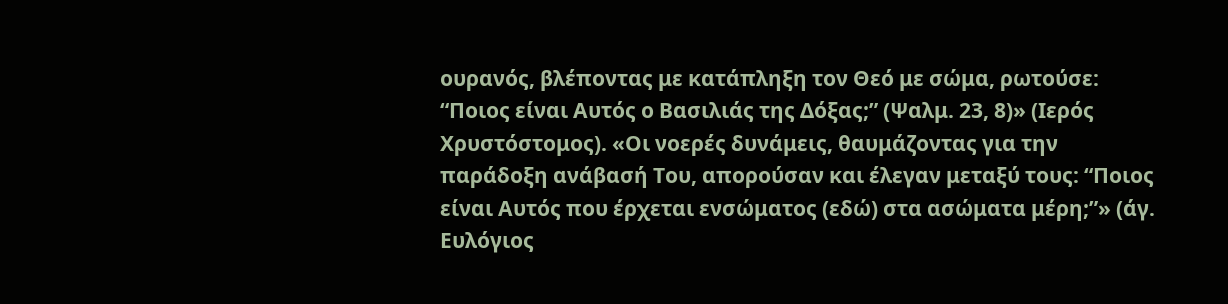ουρανός, βλέποντας με κατάπληξη τον Θεό με σώμα, ρωτούσε: “Ποιος είναι Αυτός ο Βασιλιάς της Δόξας;” (Ψαλμ. 23, 8)» (Ιερός Χρυστόστομος). «Οι νοερές δυνάμεις, θαυμάζοντας για την παράδοξη ανάβασή Του, απορούσαν και έλεγαν μεταξύ τους: “Ποιος είναι Αυτός που έρχεται ενσώματος (εδώ) στα ασώματα μέρη;”» (άγ. Ευλόγιος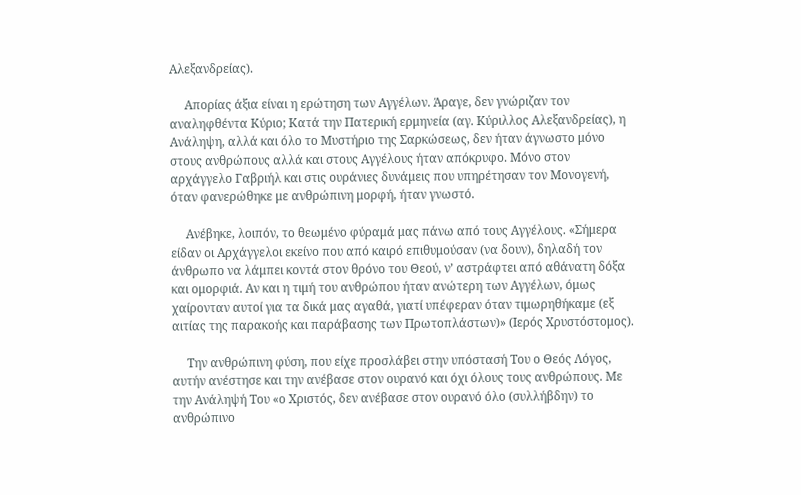Αλεξανδρείας).

     Απορίας άξια είναι η ερώτηση των Αγγέλων. Άραγε, δεν γνώριζαν τον αναληφθέντα Κύριο; Κατά την Πατερική ερμηνεία (αγ. Κύριλλος Αλεξανδρείας), η Ανάληψη, αλλά και όλο το Μυστήριο της Σαρκώσεως, δεν ήταν άγνωστο μόνο στους ανθρώπους αλλά και στους Αγγέλους ήταν απόκρυφο. Μόνο στον αρχάγγελο Γαβριήλ και στις ουράνιες δυνάμεις που υπηρέτησαν τον Μονογενή, όταν φανερώθηκε με ανθρώπινη μορφή, ήταν γνωστό.

     Ανέβηκε, λοιπόν, το θεωμένο φύραμά μας πάνω από τους Αγγέλους. «Σήμερα είδαν οι Αρχάγγελοι εκείνο που από καιρό επιθυμούσαν (να δουν), δηλαδή τον άνθρωπο να λάμπει κοντά στον θρόνο του Θεού, ν’ αστράφτει από αθάνατη δόξα και ομορφιά. Αν και η τιμή του ανθρώπου ήταν ανώτερη των Αγγέλων, όμως χαίρονταν αυτοί για τα δικά μας αγαθά, γιατί υπέφεραν όταν τιμωρηθήκαμε (εξ αιτίας της παρακοής και παράβασης των Πρωτοπλάστων)» (Ιερός Χρυστόστομος).

     Την ανθρώπινη φύση, που είχε προσλάβει στην υπόστασή Του ο Θεός Λόγος, αυτήν ανέστησε και την ανέβασε στον ουρανό και όχι όλους τους ανθρώπους. Με την Ανάληψή Του «ο Χριστός, δεν ανέβασε στον ουρανό όλο (συλλήβδην) το ανθρώπινο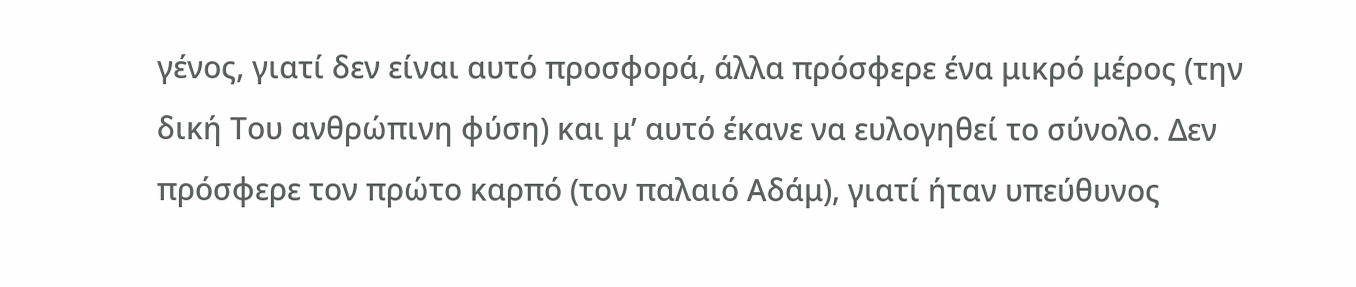γένος, γιατί δεν είναι αυτό προσφορά, άλλα πρόσφερε ένα μικρό μέρος (την δική Του ανθρώπινη φύση) και μ’ αυτό έκανε να ευλογηθεί το σύνολο. Δεν πρόσφερε τον πρώτο καρπό (τον παλαιό Αδάμ), γιατί ήταν υπεύθυνος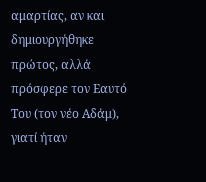αμαρτίας, αν και δημιουργήθηκε πρώτος, αλλά πρόσφερε τον Εαυτό Του (τον νέο Αδάμ), γιατί ήταν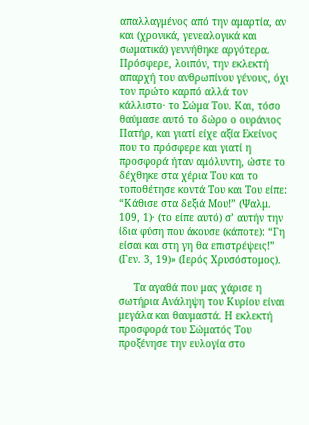απαλλαγμένος από την αμαρτία, αν και (χρονικά, γενεαλογικά και σωματικά) γεννήθηκε αργότερα. Πρόσφερε, λοιπόν, την εκλεκτή απαρχή του ανθρωπίνου γένους, όχι τον πρώτο καρπό αλλά τον κάλλιστο· το Σώμα Του. Και, τόσο θαύμασε αυτό το δώρο ο ουράνιος Πατήρ, και γιατί είχε αξία Εκείνος που το πρόσφερε και γιατί η προσφορά ήταν αμόλυντη, ώστε το δέχθηκε στα χέρια Του και το τοποθέτησε κοντά Του και Του είπε: “Κάθισε στα δεξιά Μου!” (Ψαλμ. 109, 1)· (το είπε αυτό) σ’ αυτήν την ίδια φύση που άκουσε (κάποτε): “Γη είσαι και στη γη θα επιστρέψεις!” (Γεν. 3, 19)» (Ιερός Χρυσόστομος).

     Τα αγαθά που μας χάρισε η σωτήρια Ανάληψη του Κυρίου είναι μεγάλα και θαυμαστά. Η εκλεκτή προσφορά του Σώματός Του προξένησε την ευλογία στο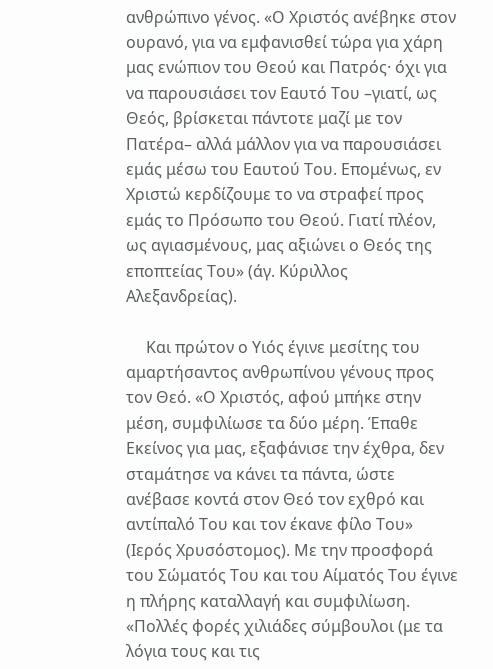ανθρώπινο γένος. «Ο Χριστός ανέβηκε στον ουρανό, για να εμφανισθεί τώρα για χάρη μας ενώπιον του Θεού και Πατρός· όχι για να παρουσιάσει τον Εαυτό Του –γιατί, ως Θεός, βρίσκεται πάντοτε μαζί με τον Πατέρα– αλλά μάλλον για να παρουσιάσει εμάς μέσω του Εαυτού Του. Επομένως, εν Χριστώ κερδίζουμε το να στραφεί προς εμάς το Πρόσωπο του Θεού. Γιατί πλέον, ως αγιασμένους, μας αξιώνει ο Θεός της εποπτείας Του» (άγ. Κύριλλος Αλεξανδρείας).

     Και πρώτον ο Υιός έγινε μεσίτης του αμαρτήσαντος ανθρωπίνου γένους προς τον Θεό. «Ο Χριστός, αφού μπήκε στην μέση, συμφιλίωσε τα δύο μέρη. Έπαθε Εκείνος για μας, εξαφάνισε την έχθρα, δεν σταμάτησε να κάνει τα πάντα, ώστε ανέβασε κοντά στον Θεό τον εχθρό και αντίπαλό Του και τον έκανε φίλο Του» (Ιερός Χρυσόστομος). Με την προσφορά του Σώματός Του και του Αίματός Του έγινε η πλήρης καταλλαγή και συμφιλίωση. «Πολλές φορές χιλιάδες σύμβουλοι (με τα λόγια τους και τις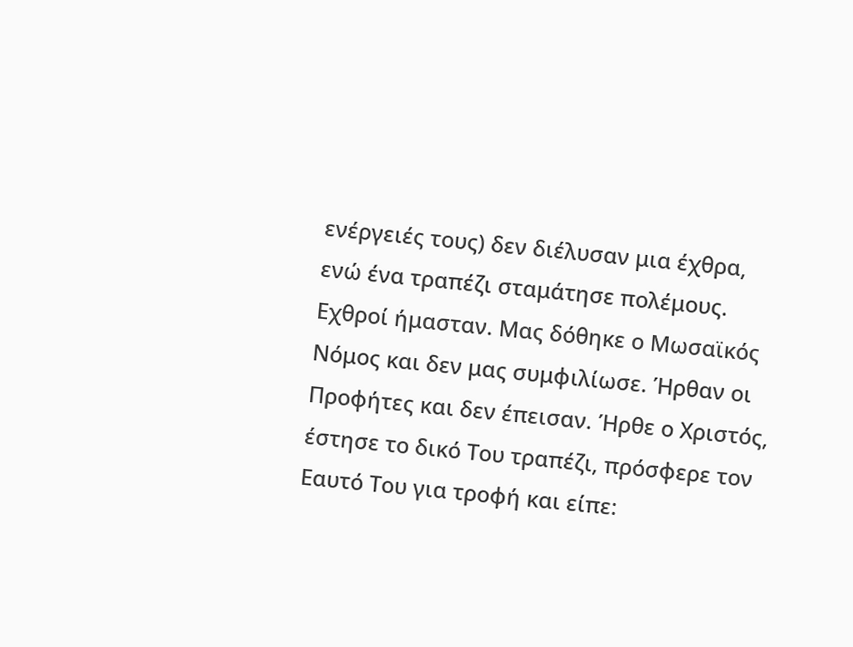ενέργειές τους) δεν διέλυσαν μια έχθρα, ενώ ένα τραπέζι σταμάτησε πολέμους. Εχθροί ήμασταν. Μας δόθηκε ο Μωσαϊκός Νόμος και δεν μας συμφιλίωσε. Ήρθαν οι Προφήτες και δεν έπεισαν. Ήρθε ο Χριστός, έστησε το δικό Του τραπέζι, πρόσφερε τον Εαυτό Του για τροφή και είπε: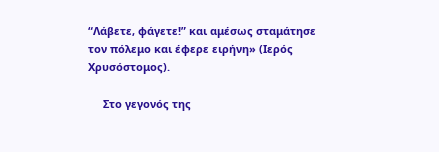“Λάβετε, φάγετε!” και αμέσως σταμάτησε τον πόλεμο και έφερε ειρήνη» (Ιερός Χρυσόστομος).

     Στο γεγονός της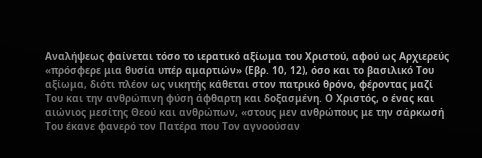Αναλήψεως φαίνεται τόσο το ιερατικό αξίωμα του Χριστού, αφού ως Αρχιερεύς «πρόσφερε μια θυσία υπέρ αμαρτιών» (Εβρ. 10, 12), όσο και το βασιλικό Του αξίωμα, διότι πλέον ως νικητής κάθεται στον πατρικό θρόνο, φέροντας μαζί Του και την ανθρώπινη φύση άφθαρτη και δοξασμένη. Ο Χριστός, ο ένας και αιώνιος μεσίτης Θεού και ανθρώπων, «στους μεν ανθρώπους με την σάρκωσή Του έκανε φανερό τον Πατέρα που Τον αγνοούσαν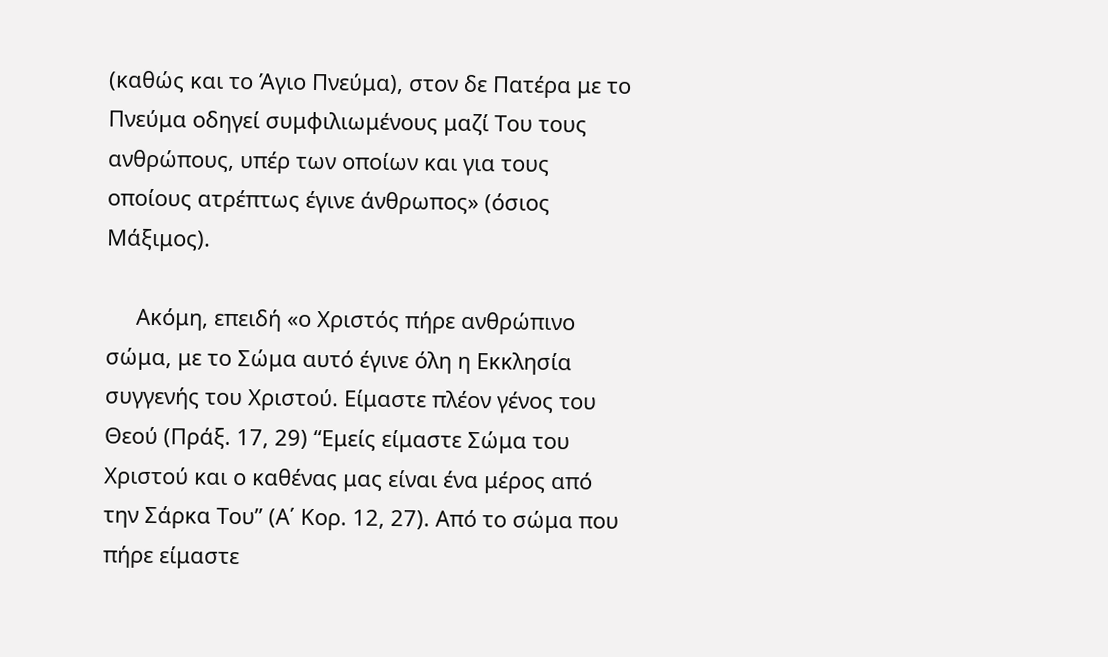(καθώς και το Άγιο Πνεύμα), στον δε Πατέρα με το Πνεύμα οδηγεί συμφιλιωμένους μαζί Του τους ανθρώπους, υπέρ των οποίων και για τους οποίους ατρέπτως έγινε άνθρωπος» (όσιος Μάξιμος).

     Ακόμη, επειδή «ο Χριστός πήρε ανθρώπινο σώμα, με το Σώμα αυτό έγινε όλη η Εκκλησία συγγενής του Χριστού. Είμαστε πλέον γένος του Θεού (Πράξ. 17, 29) “Εμείς είμαστε Σώμα του Χριστού και ο καθένας μας είναι ένα μέρος από την Σάρκα Του” (Α΄ Κορ. 12, 27). Από το σώμα που πήρε είμαστε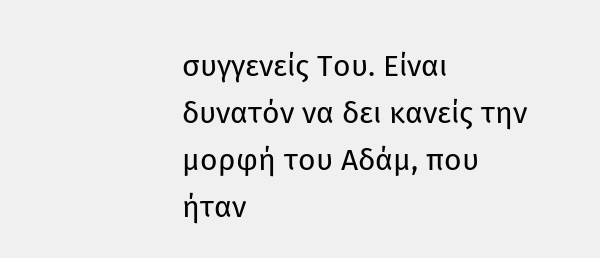συγγενείς Του. Είναι δυνατόν να δει κανείς την μορφή του Αδάμ, που ήταν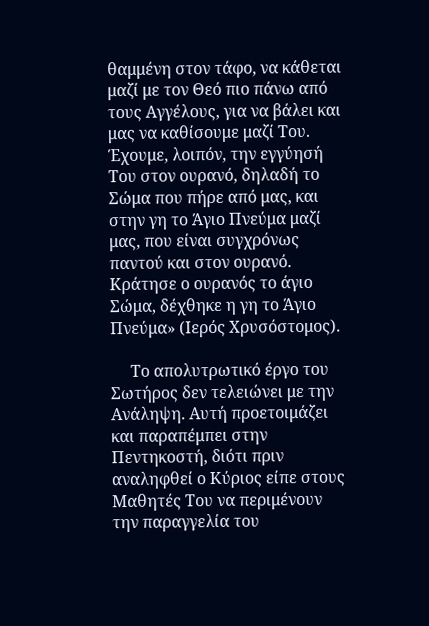θαμμένη στον τάφο, να κάθεται μαζί με τον Θεό πιο πάνω από τους Αγγέλους, για να βάλει και μας να καθίσουμε μαζί Του. Έχουμε, λοιπόν, την εγγύησή Του στον ουρανό, δηλαδή το Σώμα που πήρε από μας, και στην γη το Άγιο Πνεύμα μαζί μας, που είναι συγχρόνως παντού και στον ουρανό. Κράτησε ο ουρανός το άγιο Σώμα, δέχθηκε η γη το Άγιο Πνεύμα» (Ιερός Χρυσόστομος).

     Το απολυτρωτικό έργο του Σωτήρος δεν τελειώνει με την Ανάληψη. Αυτή προετοιμάζει και παραπέμπει στην Πεντηκοστή, διότι πριν αναληφθεί ο Κύριος είπε στους Μαθητές Του να περιμένουν την παραγγελία του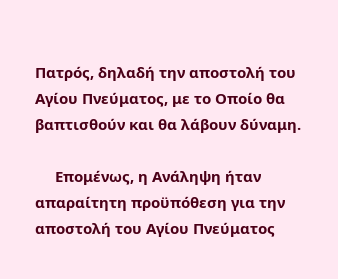Πατρός, δηλαδή την αποστολή του Αγίου Πνεύματος, με το Οποίο θα βαπτισθούν και θα λάβουν δύναμη.

     Επομένως, η Ανάληψη ήταν απαραίτητη προϋπόθεση για την αποστολή του Αγίου Πνεύματος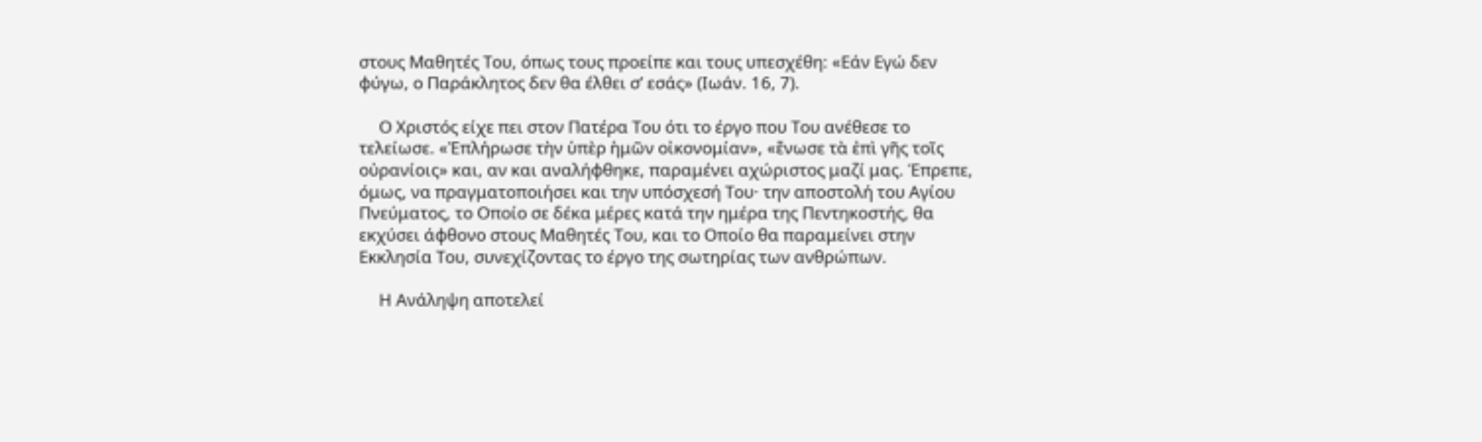στους Μαθητές Του, όπως τους προείπε και τους υπεσχέθη: «Εάν Εγώ δεν φύγω, ο Παράκλητος δεν θα έλθει σ’ εσάς» (Ιωάν. 16, 7).

     Ο Χριστός είχε πει στον Πατέρα Του ότι το έργο που Του ανέθεσε το τελείωσε. «Ἐπλήρωσε τὴν ὑπὲρ ἡμῶν οἰκονομίαν», «ἕνωσε τὰ ἐπὶ γῆς τοῖς οὐρανίοις» και, αν και αναλήφθηκε, παραμένει αχώριστος μαζί μας. Έπρεπε, όμως, να πραγματοποιήσει και την υπόσχεσή Του· την αποστολή του Αγίου Πνεύματος, το Οποίο σε δέκα μέρες κατά την ημέρα της Πεντηκοστής, θα εκχύσει άφθονο στους Μαθητές Του, και το Οποίο θα παραμείνει στην Εκκλησία Του, συνεχίζοντας το έργο της σωτηρίας των ανθρώπων.

     Η Ανάληψη αποτελεί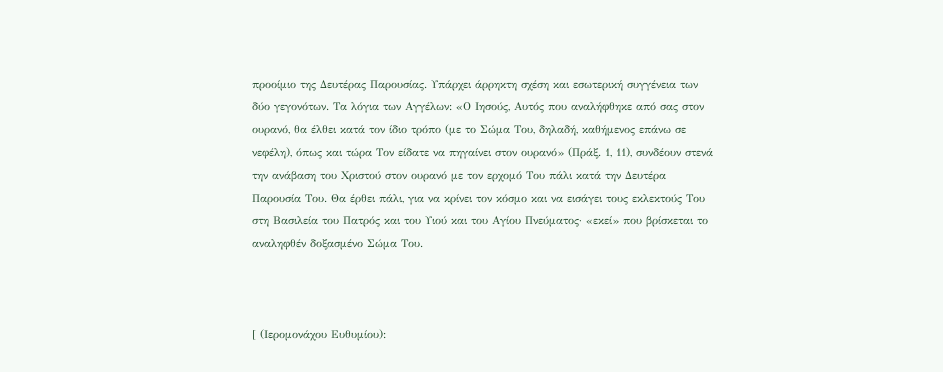προοίμιο της Δευτέρας Παρουσίας. Υπάρχει άρρηκτη σχέση και εσωτερική συγγένεια των δύο γεγονότων. Τα λόγια των Αγγέλων: «Ο Ιησούς, Αυτός που αναλήφθηκε από σας στον ουρανό, θα έλθει κατά τον ίδιο τρόπο (με το Σώμα Του, δηλαδή, καθήμενος επάνω σε νεφέλη), όπως και τώρα Τον είδατε να πηγαίνει στον ουρανό» (Πράξ. 1, 11), συνδέουν στενά την ανάβαση του Χριστού στον ουρανό με τον ερχομό Του πάλι κατά την Δευτέρα Παρουσία Του. Θα έρθει πάλι, για να κρίνει τον κόσμο και να εισάγει τους εκλεκτούς Του στη Βασιλεία του Πατρός και του Υιού και του Αγίου Πνεύματος· «εκεί» που βρίσκεται το αναληφθέν δοξασμένο Σώμα Του.



[ (Ιερομονάχου Ευθυμίου):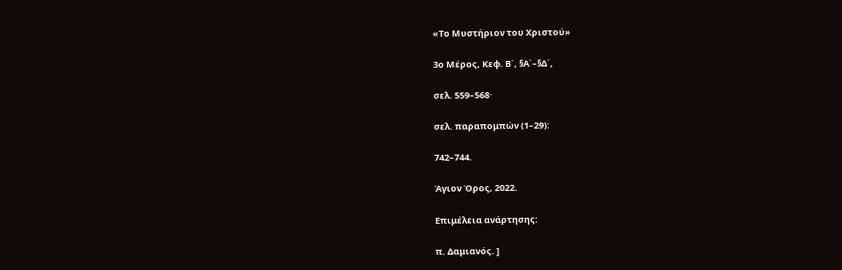«Το Μυστήριον του Χριστού»

3ο Μέρος, Κεφ. Β΄, §Α΄–§Δ΄,

σελ. 559–568·

σελ. παραπομπών (1–29):

742–744.

Άγιον Όρος, 2022.

Επιμέλεια ανάρτησης:

π. Δαμιανός. ]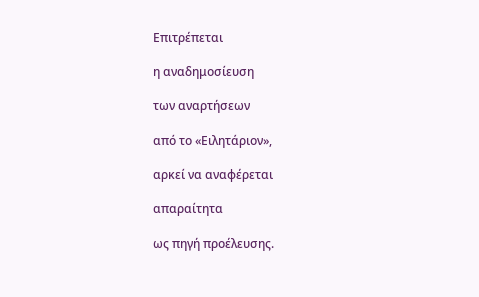Επιτρέπεται

η αναδημοσίευση

των αναρτήσεων

από το «Ειλητάριον»,

αρκεί να αναφέρεται

απαραίτητα

ως πηγή προέλευσης.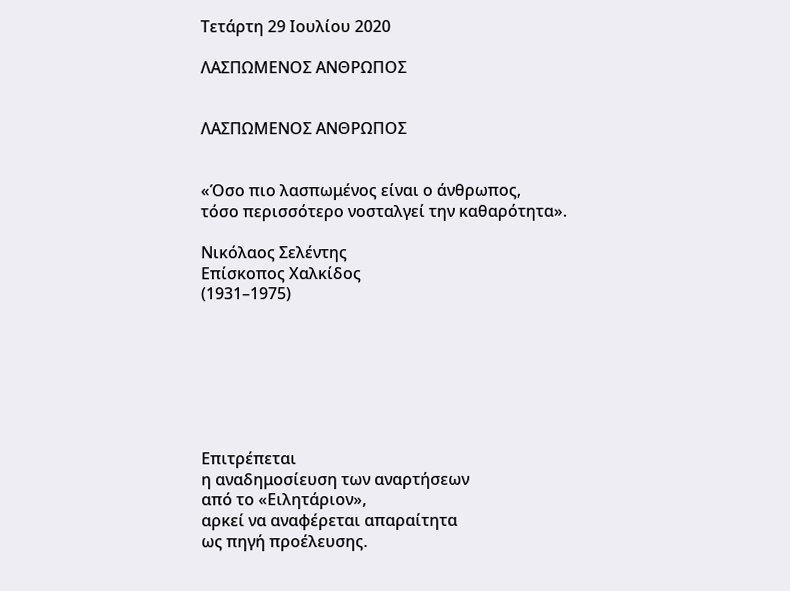Τετάρτη 29 Ιουλίου 2020

ΛΑΣΠΩΜΕΝΟΣ ΑΝΘΡΩΠΟΣ


ΛΑΣΠΩΜΕΝΟΣ ΑΝΘΡΩΠΟΣ


«Όσο πιο λασπωμένος είναι ο άνθρωπος,
τόσο περισσότερο νοσταλγεί την καθαρότητα».

Νικόλαος Σελέντης
Επίσκοπος Χαλκίδος
(1931–1975)







Επιτρέπεται
η αναδημοσίευση των αναρτήσεων
από το «Ειλητάριον»,
αρκεί να αναφέρεται απαραίτητα
ως πηγή προέλευσης.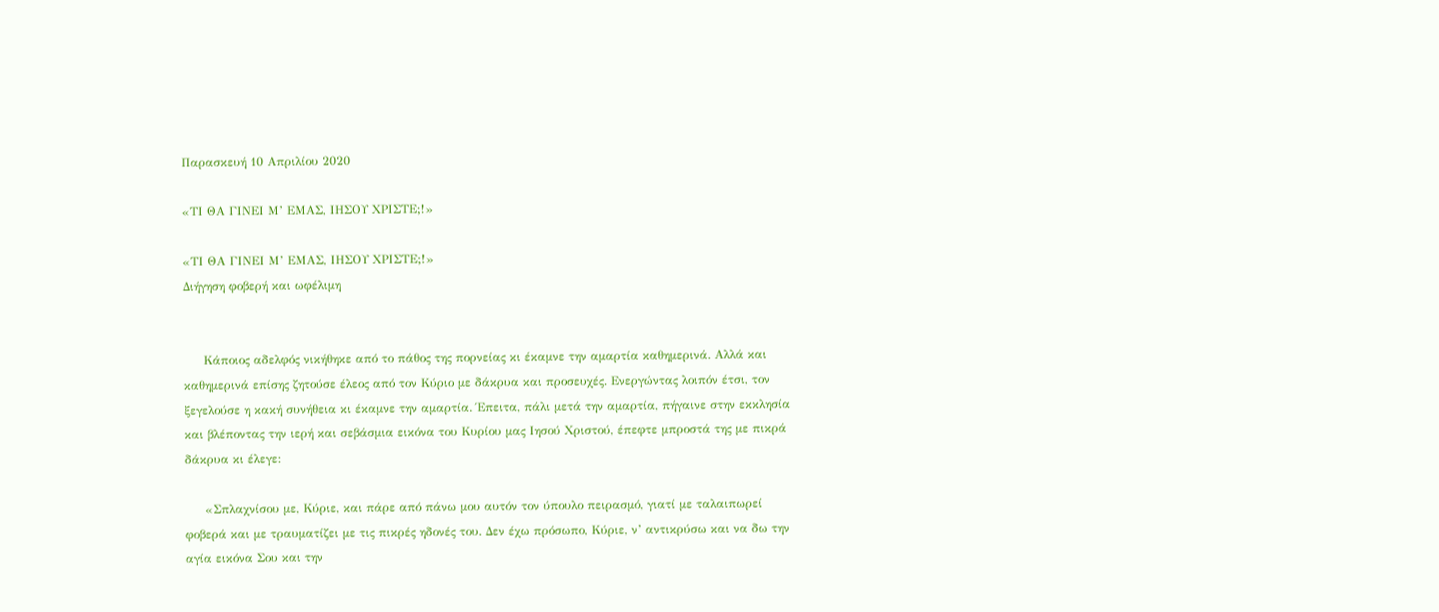Παρασκευή 10 Απριλίου 2020

«ΤΙ ΘΑ ΓΙΝΕΙ Μ’ ΕΜΑΣ, ΙΗΣΟΥ ΧΡΙΣΤΕ;!»

«ΤΙ ΘΑ ΓΙΝΕΙ Μ’ ΕΜΑΣ, ΙΗΣΟΥ ΧΡΙΣΤΕ;!»
Διήγηση φοβερή και ωφέλιμη


     Κάποιος αδελφός νικήθηκε από το πάθος της πορνείας κι έκαμνε την αμαρτία καθημερινά. Αλλά και καθημερινά επίσης ζητούσε έλεος από τον Κύριο με δάκρυα και προσευχές. Ενεργώντας λοιπόν έτσι, τον ξεγελούσε η κακή συνήθεια κι έκαμνε την αμαρτία. Έπειτα, πάλι μετά την αμαρτία, πήγαινε στην εκκλησία και βλέποντας την ιερή και σεβάσμια εικόνα του Κυρίου μας Ιησού Χριστού, έπεφτε μπροστά της με πικρά δάκρυα κι έλεγε:

     «Σπλαχνίσου με, Κύριε, και πάρε από πάνω μου αυτόν τον ύπουλο πειρασμό, γιατί με ταλαιπωρεί φοβερά και με τραυματίζει με τις πικρές ηδονές του. Δεν έχω πρόσωπο, Κύριε, ν’ αντικρύσω και να δω την αγία εικόνα Σου και την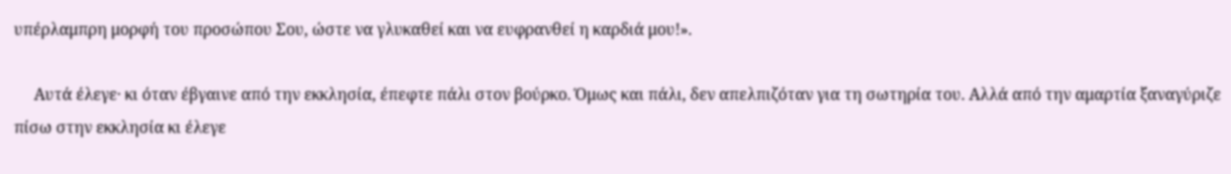υπέρλαμπρη μορφή του προσώπου Σου, ώστε να γλυκαθεί και να ευφρανθεί η καρδιά μου!».

     Αυτά έλεγε· κι όταν έβγαινε από την εκκλησία, έπεφτε πάλι στον βούρκο. Όμως και πάλι, δεν απελπιζόταν για τη σωτηρία του. Αλλά από την αμαρτία ξαναγύριζε πίσω στην εκκλησία κι έλεγε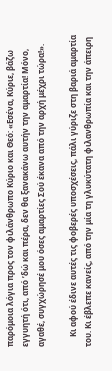παρόμοια λόγια προς τον φιλάνθρωπο Κύριο και Θεό: «Εσένα, Κύριε, βάζω εγγυητή ότι, από ’δώ και πέρα, δεν θα ξανακάνω αυτήν την αμαρτία! Μόνο, αγαθέ, συγχώρησέ μου όσες αμαρτίες Σού έκανα από την αρχή μέχρι τώρα!».

     Κι αφού έδινε αυτές τις φοβερές υποσχέσεις, πάλι γύριζε στη βαριά αμαρτία του. Κι έβλεπε κανείς, από την μία τη γλυκύτατη φιλανθρωπία και την άπειρη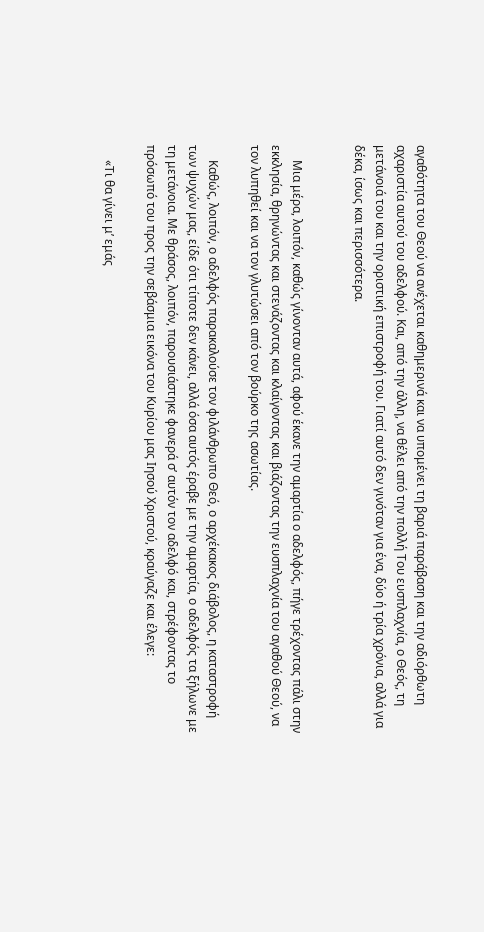αγαθότητα του Θεού να ανέχεται καθημερινά και να υπομένει τη βαριά παράβαση και την αδιόρθωτη αχαριστία αυτού του αδελφού. Και, από την άλλη, να θέλει από την πολλή Του ευσπλαχνία, ο Θεός, τη μετάνοιά του και την οριστική επιστροφή του. Γιατί αυτό δεν γινόταν για ένα, δύο ή τρία χρόνια, αλλά για δέκα, ίσως και περισσότερα.


     Μια μέρα, λοιπόν, καθώς γίνονταν αυτά, αφού έκανε την αμαρτία ο αδελφός, πήγε τρέχοντας πάλι στην εκκλησία, θρηνώντας και στενάζοντας και κλαίγοντας και βιάζοντας την ευσπλαχνία του αγαθού Θεού, να τον λυπηθεί και να τον γλυτώσει από τον βούρκο της ασωτίας.

     Καθώς, λοιπόν, ο αδελφός παρακαλούσε τον φιλάνθρωπο Θεό, ο αρχέκακος διάβολος, η καταστροφή των ψυχών μας, είδε ότι τίποτε δεν κάνει, αλλά όσα αυτός έραβε με την αμαρτία, ο αδελφός τα ξήλωνε με τη μετάνοια. Με θράσος, λοιπόν, παρουσιάστηκε φανερά σ’ αυτόν τον αδελφό και, στρέφοντας το πρόσωπό του προς την σεβάσμια εικόνα του Κυρίου μας Ιησού Χριστού, κραύγαζε και έλεγε:

     «Τι θα γίνει μ’ εμάς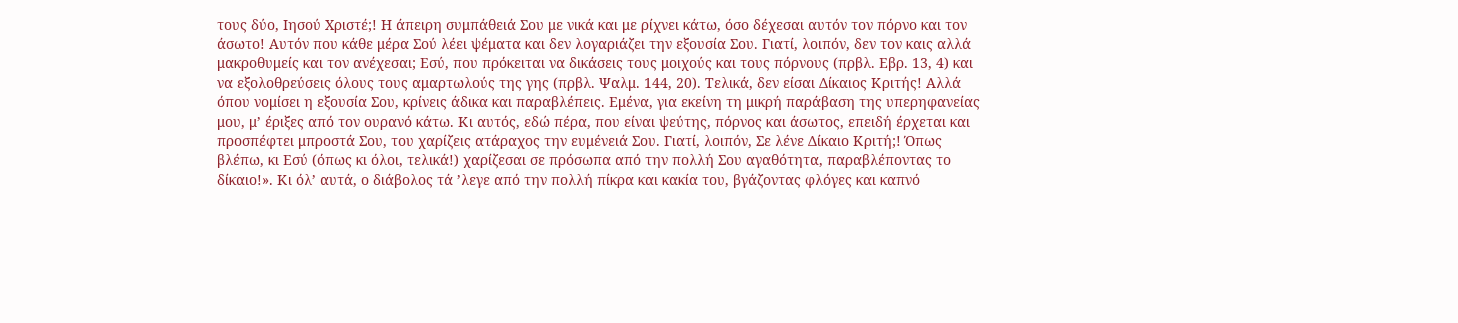τους δύο, Ιησού Χριστέ;! Η άπειρη συμπάθειά Σου με νικά και με ρίχνει κάτω, όσο δέχεσαι αυτόν τον πόρνο και τον άσωτο! Αυτόν που κάθε μέρα Σού λέει ψέματα και δεν λογαριάζει την εξουσία Σου. Γιατί, λοιπόν, δεν τον καις αλλά μακροθυμείς και τον ανέχεσαι; Εσύ, που πρόκειται να δικάσεις τους μοιχούς και τους πόρνους (πρβλ. Εβρ. 13, 4) και να εξολοθρεύσεις όλους τους αμαρτωλούς της γης (πρβλ. Ψαλμ. 144, 20). Τελικά, δεν είσαι Δίκαιος Κριτής! Αλλά όπου νομίσει η εξουσία Σου, κρίνεις άδικα και παραβλέπεις. Εμένα, για εκείνη τη μικρή παράβαση της υπερηφανείας μου, μ’ έριξες από τον ουρανό κάτω. Κι αυτός, εδώ πέρα, που είναι ψεύτης, πόρνος και άσωτος, επειδή έρχεται και προσπέφτει μπροστά Σου, του χαρίζεις ατάραχος την ευμένειά Σου. Γιατί, λοιπόν, Σε λένε Δίκαιο Κριτή;! Όπως βλέπω, κι Εσύ (όπως κι όλοι, τελικά!) χαρίζεσαι σε πρόσωπα από την πολλή Σου αγαθότητα, παραβλέποντας το δίκαιο!». Κι όλ’ αυτά, ο διάβολος τά ’λεγε από την πολλή πίκρα και κακία του, βγάζοντας φλόγες και καπνό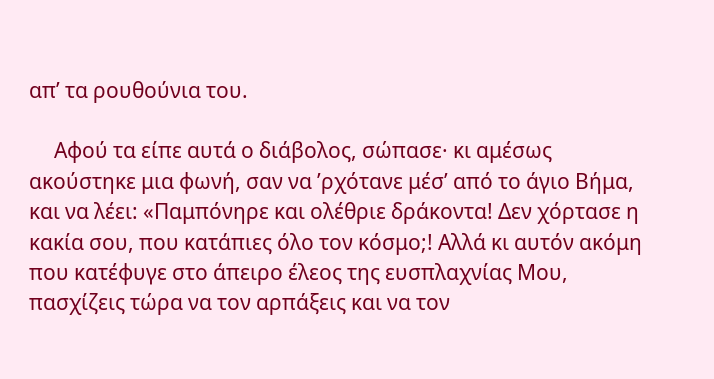απ’ τα ρουθούνια του.

     Αφού τα είπε αυτά ο διάβολος, σώπασε· κι αμέσως ακούστηκε μια φωνή, σαν να ’ρχότανε μέσ’ από το άγιο Βήμα, και να λέει: «Παμπόνηρε και ολέθριε δράκοντα! Δεν χόρτασε η κακία σου, που κατάπιες όλο τον κόσμο;! Αλλά κι αυτόν ακόμη που κατέφυγε στο άπειρο έλεος της ευσπλαχνίας Μου, πασχίζεις τώρα να τον αρπάξεις και να τον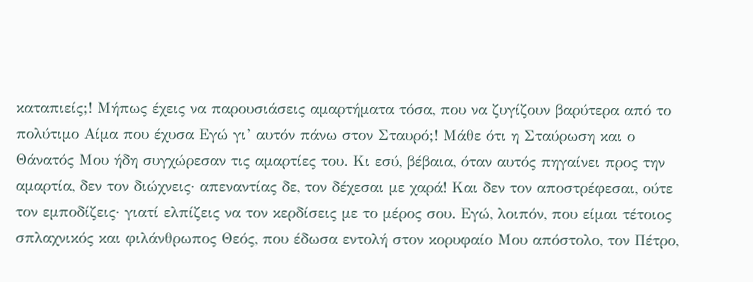καταπιείς;! Μήπως έχεις να παρουσιάσεις αμαρτήματα τόσα, που να ζυγίζουν βαρύτερα από το πολύτιμο Αίμα που έχυσα Εγώ γι’ αυτόν πάνω στον Σταυρό;! Μάθε ότι η Σταύρωση και ο Θάνατός Μου ήδη συγχώρεσαν τις αμαρτίες του. Κι εσύ, βέβαια, όταν αυτός πηγαίνει προς την αμαρτία, δεν τον διώχνεις· απεναντίας δε, τον δέχεσαι με χαρά! Και δεν τον αποστρέφεσαι, ούτε τον εμποδίζεις· γιατί ελπίζεις να τον κερδίσεις με το μέρος σου. Εγώ, λοιπόν, που είμαι τέτοιος σπλαχνικός και φιλάνθρωπος Θεός, που έδωσα εντολή στον κορυφαίο Μου απόστολο, τον Πέτρο,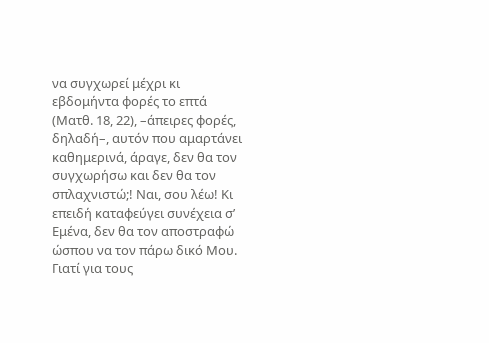να συγχωρεί μέχρι κι εβδομήντα φορές το επτά (Ματθ. 18, 22), –άπειρες φορές, δηλαδή–, αυτόν που αμαρτάνει καθημερινά, άραγε, δεν θα τον συγχωρήσω και δεν θα τον σπλαχνιστώ;! Ναι, σου λέω! Κι επειδή καταφεύγει συνέχεια σ’ Εμένα, δεν θα τον αποστραφώ ώσπου να τον πάρω δικό Μου. Γιατί για τους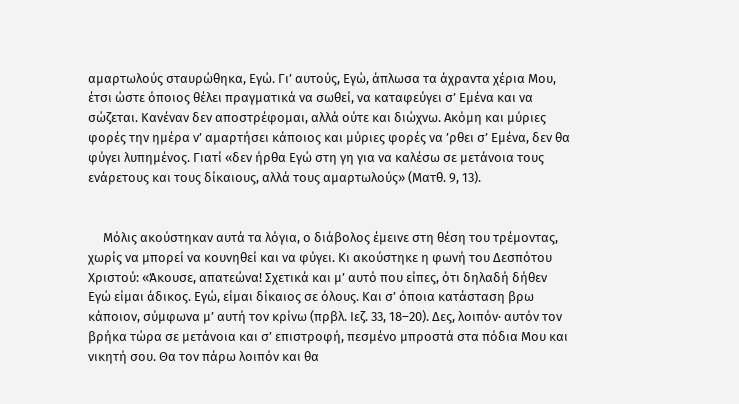αμαρτωλούς σταυρώθηκα, Εγώ. Γι’ αυτούς, Εγώ, άπλωσα τα άχραντα χέρια Μου, έτσι ώστε όποιος θέλει πραγματικά να σωθεί, να καταφεύγει σ’ Εμένα και να σώζεται. Κανέναν δεν αποστρέφομαι, αλλά ούτε και διώχνω. Ακόμη και μύριες φορές την ημέρα ν’ αμαρτήσει κάποιος και μύριες φορές να ’ρθει σ’ Εμένα, δεν θα φύγει λυπημένος. Γιατί «δεν ήρθα Εγώ στη γη για να καλέσω σε μετάνοια τους ενάρετους και τους δίκαιους, αλλά τους αμαρτωλούς» (Ματθ. 9, 13).


     Μόλις ακούστηκαν αυτά τα λόγια, ο διάβολος έμεινε στη θέση του τρέμοντας, χωρίς να μπορεί να κουνηθεί και να φύγει. Κι ακούστηκε η φωνή του Δεσπότου Χριστού: «Άκουσε, απατεώνα! Σχετικά και μ’ αυτό που είπες, ότι δηλαδή δήθεν Εγώ είμαι άδικος. Εγώ, είμαι δίκαιος σε όλους. Και σ’ όποια κατάσταση βρω κάποιον, σύμφωνα μ’ αυτή τον κρίνω (πρβλ. Ιεζ. 33, 18–20). Δες, λοιπόν· αυτόν τον βρήκα τώρα σε μετάνοια και σ’ επιστροφή, πεσμένο μπροστά στα πόδια Μου και νικητή σου. Θα τον πάρω λοιπόν και θα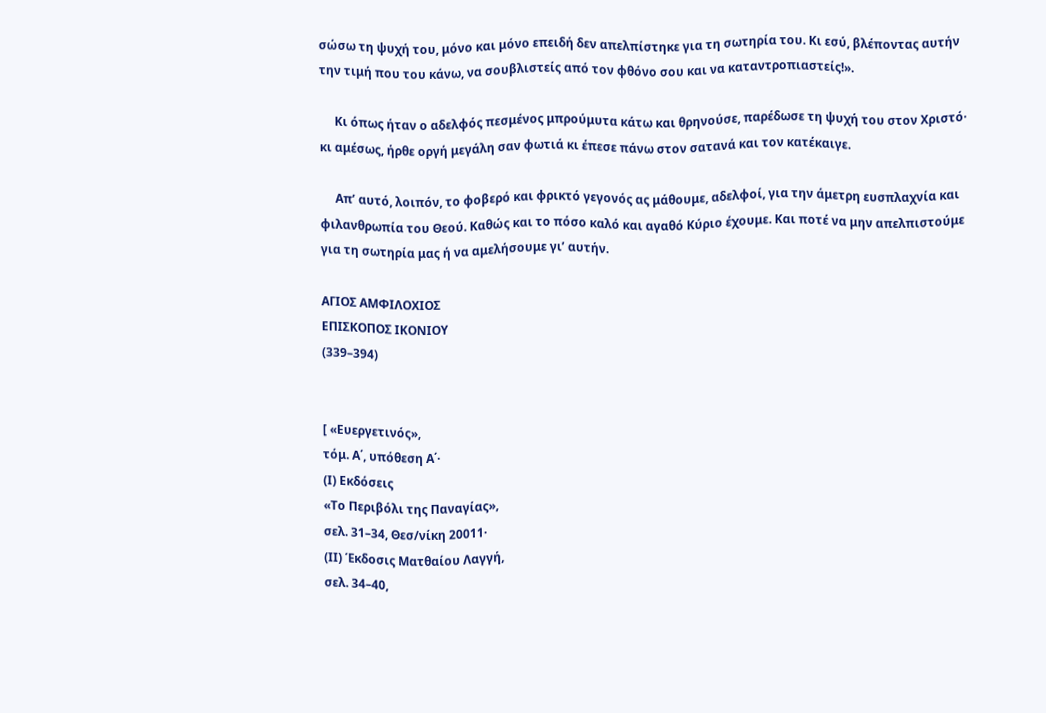σώσω τη ψυχή του, μόνο και μόνο επειδή δεν απελπίστηκε για τη σωτηρία του. Κι εσύ, βλέποντας αυτήν την τιμή που του κάνω, να σουβλιστείς από τον φθόνο σου και να καταντροπιαστείς!».

     Κι όπως ήταν ο αδελφός πεσμένος μπρούμυτα κάτω και θρηνούσε, παρέδωσε τη ψυχή του στον Χριστό· κι αμέσως, ήρθε οργή μεγάλη σαν φωτιά κι έπεσε πάνω στον σατανά και τον κατέκαιγε.

     Απ’ αυτό, λοιπόν, το φοβερό και φρικτό γεγονός ας μάθουμε, αδελφοί, για την άμετρη ευσπλαχνία και φιλανθρωπία του Θεού. Καθώς και το πόσο καλό και αγαθό Κύριο έχουμε. Και ποτέ να μην απελπιστούμε για τη σωτηρία μας ή να αμελήσουμε γι’ αυτήν.

ΑΓΙΟΣ ΑΜΦΙΛΟΧΙΟΣ
ΕΠΙΣΚΟΠΟΣ ΙΚΟΝΙΟΥ
(339–394)


[ «Ευεργετινός»,
τόμ. Α΄, υπόθεση Α΄·
(Ι) Εκδόσεις
«Το Περιβόλι της Παναγίας»,
σελ. 31–34, Θεσ/νίκη 20011·
(ΙΙ) Έκδοσις Ματθαίου Λαγγή,
σελ. 34–40,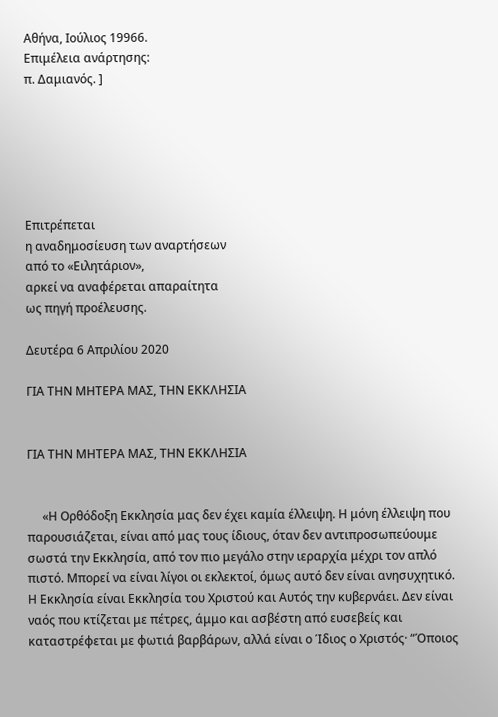Αθήνα, Ιούλιος 19966.
Επιμέλεια ανάρτησης:
π. Δαμιανός. ]






Επιτρέπεται
η αναδημοσίευση των αναρτήσεων
από το «Ειλητάριον»,
αρκεί να αναφέρεται απαραίτητα
ως πηγή προέλευσης.

Δευτέρα 6 Απριλίου 2020

ΓΙΑ ΤΗΝ ΜΗΤΕΡΑ ΜΑΣ, ΤΗΝ ΕΚΚΛΗΣΙΑ


ΓΙΑ ΤΗΝ ΜΗΤΕΡΑ ΜΑΣ, ΤΗΝ ΕΚΚΛΗΣΙΑ


     «Η Ορθόδοξη Εκκλησία μας δεν έχει καμία έλλειψη. Η μόνη έλλειψη που παρουσιάζεται, είναι από μας τους ίδιους, όταν δεν αντιπροσωπεύουμε σωστά την Εκκλησία, από τον πιο μεγάλο στην ιεραρχία μέχρι τον απλό πιστό. Μπορεί να είναι λίγοι οι εκλεκτοί, όμως αυτό δεν είναι ανησυχητικό. Η Εκκλησία είναι Εκκλησία του Χριστού και Αυτός την κυβερνάει. Δεν είναι ναός που κτίζεται με πέτρες, άμμο και ασβέστη από ευσεβείς και καταστρέφεται με φωτιά βαρβάρων, αλλά είναι ο Ίδιος ο Χριστός· “Όποιος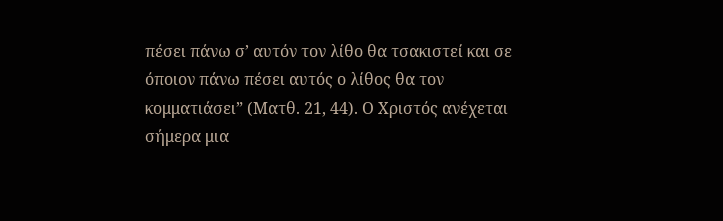πέσει πάνω σ’ αυτόν τον λίθο θα τσακιστεί και σε όποιον πάνω πέσει αυτός ο λίθος θα τον κομματιάσει” (Ματθ. 21, 44). Ο Χριστός ανέχεται σήμερα μια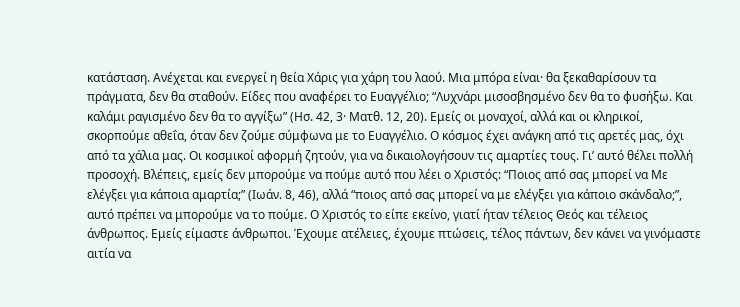κατάσταση. Ανέχεται και ενεργεί η θεία Χάρις για χάρη του λαού. Μια μπόρα είναι· θα ξεκαθαρίσουν τα πράγματα, δεν θα σταθούν. Είδες που αναφέρει το Ευαγγέλιο; “Λυχνάρι μισοσβησμένο δεν θα το φυσήξω. Και καλάμι ραγισμένο δεν θα το αγγίξω” (Ησ. 42, 3· Ματθ. 12, 20). Εμείς οι μοναχοί, αλλά και οι κληρικοί, σκορπούμε αθεΐα, όταν δεν ζούμε σύμφωνα με το Ευαγγέλιο. Ο κόσμος έχει ανάγκη από τις αρετές μας, όχι από τα χάλια μας. Οι κοσμικοί αφορμή ζητούν, για να δικαιολογήσουν τις αμαρτίες τους. Γι’ αυτό θέλει πολλή προσοχή. Βλέπεις, εμείς δεν μπορούμε να πούμε αυτό που λέει ο Χριστός: “Ποιος από σας μπορεί να Με ελέγξει για κάποια αμαρτία;” (Ιωάν. 8, 46), αλλά “ποιος από σας μπορεί να με ελέγξει για κάποιο σκάνδαλο;”, αυτό πρέπει να μπορούμε να το πούμε. Ο Χριστός το είπε εκείνο, γιατί ήταν τέλειος Θεός και τέλειος άνθρωπος. Εμείς είμαστε άνθρωποι. Έχουμε ατέλειες, έχουμε πτώσεις, τέλος πάντων, δεν κάνει να γινόμαστε αιτία να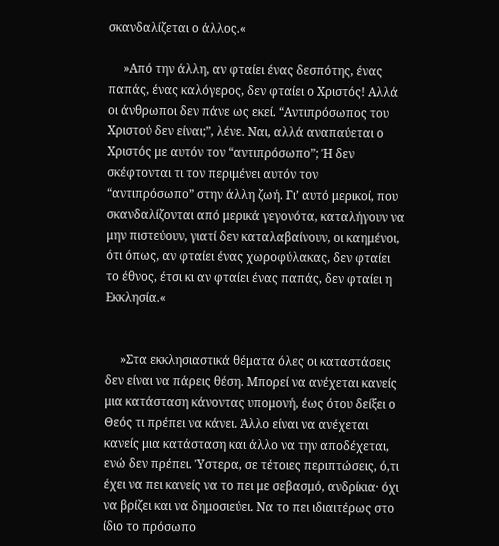σκανδαλίζεται ο άλλος.«

     »Από την άλλη, αν φταίει ένας δεσπότης, ένας παπάς, ένας καλόγερος, δεν φταίει ο Χριστός! Αλλά οι άνθρωποι δεν πάνε ως εκεί. “Αντιπρόσωπος του Χριστού δεν είναι;”, λένε. Ναι, αλλά αναπαύεται ο Χριστός με αυτόν τον “αντιπρόσωπο”; Ή δεν σκέφτονται τι τον περιμένει αυτόν τον “αντιπρόσωπο” στην άλλη ζωή. Γι’ αυτό μερικοί, που σκανδαλίζονται από μερικά γεγονότα, καταλήγουν να μην πιστεύουν, γιατί δεν καταλαβαίνουν, οι καημένοι, ότι όπως, αν φταίει ένας χωροφύλακας, δεν φταίει το έθνος, έτσι κι αν φταίει ένας παπάς, δεν φταίει η Εκκλησία.«


     »Στα εκκλησιαστικά θέματα όλες οι καταστάσεις δεν είναι να πάρεις θέση. Μπορεί να ανέχεται κανείς μια κατάσταση κάνοντας υπομονή, έως ότου δείξει ο Θεός τι πρέπει να κάνει. Άλλο είναι να ανέχεται κανείς μια κατάσταση και άλλο να την αποδέχεται, ενώ δεν πρέπει. Ύστερα, σε τέτοιες περιπτώσεις, ό,τι έχει να πει κανείς να το πει με σεβασμό, ανδρίκια· όχι να βρίζει και να δημοσιεύει. Να το πει ιδιαιτέρως στο ίδιο το πρόσωπο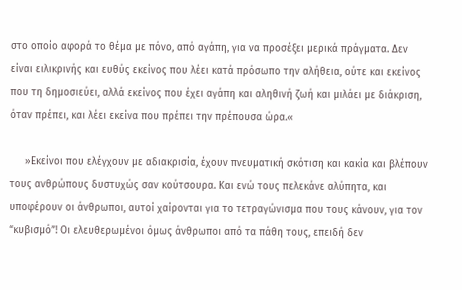στο οποίο αφορά το θέμα με πόνο, από αγάπη, για να προσέξει μερικά πράγματα. Δεν είναι ειλικρινής και ευθύς εκείνος που λέει κατά πρόσωπο την αλήθεια, ούτε και εκείνος που τη δημοσιεύει, αλλά εκείνος που έχει αγάπη και αληθινή ζωή και μιλάει με διάκριση, όταν πρέπει, και λέει εκείνα που πρέπει την πρέπουσα ώρα.«

     »Εκείνοι που ελέγχουν με αδιακρισία, έχουν πνευματική σκότιση και κακία και βλέπουν τους ανθρώπους δυστυχώς σαν κούτσουρα. Και ενώ τους πελεκάνε αλύπητα, και υποφέρουν οι άνθρωποι, αυτοί χαίρονται για το τετραγώνισμα που τους κάνουν, για τον “κυβισμό”! Οι ελευθερωμένοι όμως άνθρωποι από τα πάθη τους, επειδή δεν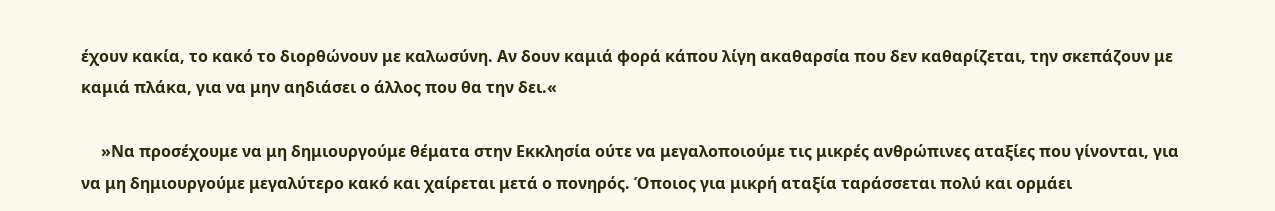έχουν κακία, το κακό το διορθώνουν με καλωσύνη. Αν δουν καμιά φορά κάπου λίγη ακαθαρσία που δεν καθαρίζεται, την σκεπάζουν με καμιά πλάκα, για να μην αηδιάσει ο άλλος που θα την δει.«

     »Να προσέχουμε να μη δημιουργούμε θέματα στην Εκκλησία ούτε να μεγαλοποιούμε τις μικρές ανθρώπινες αταξίες που γίνονται, για να μη δημιουργούμε μεγαλύτερο κακό και χαίρεται μετά ο πονηρός. Όποιος για μικρή αταξία ταράσσεται πολύ και ορμάει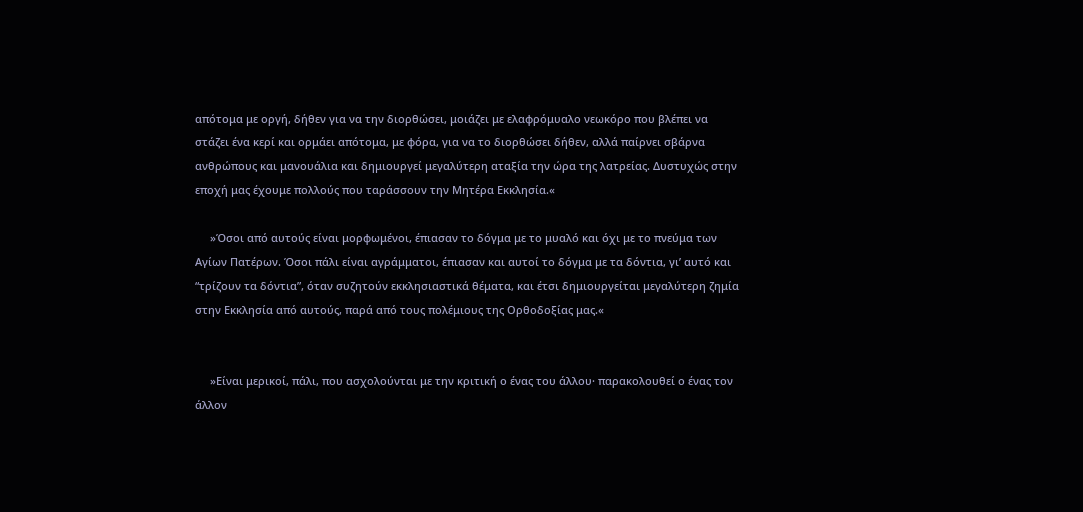απότομα με οργή, δήθεν για να την διορθώσει, μοιάζει με ελαφρόμυαλο νεωκόρο που βλέπει να στάζει ένα κερί και ορμάει απότομα, με φόρα, για να το διορθώσει δήθεν, αλλά παίρνει σβάρνα ανθρώπους και μανουάλια και δημιουργεί μεγαλύτερη αταξία την ώρα της λατρείας. Δυστυχώς στην εποχή μας έχουμε πολλούς που ταράσσουν την Μητέρα Εκκλησία.«

     »Όσοι από αυτούς είναι μορφωμένοι, έπιασαν το δόγμα με το μυαλό και όχι με το πνεύμα των Αγίων Πατέρων. Όσοι πάλι είναι αγράμματοι, έπιασαν και αυτοί το δόγμα με τα δόντια, γι’ αυτό και “τρίζουν τα δόντια”, όταν συζητούν εκκλησιαστικά θέματα, και έτσι δημιουργείται μεγαλύτερη ζημία στην Εκκλησία από αυτούς, παρά από τους πολέμιους της Ορθοδοξίας μας.«


     »Είναι μερικοί, πάλι, που ασχολούνται με την κριτική ο ένας του άλλου· παρακολουθεί ο ένας τον άλλον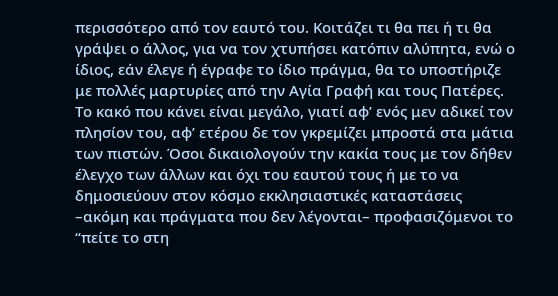περισσότερο από τον εαυτό του. Κοιτάζει τι θα πει ή τι θα γράψει ο άλλος, για να τον χτυπήσει κατόπιν αλύπητα, ενώ ο ίδιος, εάν έλεγε ή έγραφε το ίδιο πράγμα, θα το υποστήριζε με πολλές μαρτυρίες από την Αγία Γραφή και τους Πατέρες. Το κακό που κάνει είναι μεγάλο, γιατί αφ’ ενός μεν αδικεί τον πλησίον του, αφ’ ετέρου δε τον γκρεμίζει μπροστά στα μάτια των πιστών. Όσοι δικαιολογούν την κακία τους με τον δήθεν έλεγχο των άλλων και όχι του εαυτού τους ή με το να δημοσιεύουν στον κόσμο εκκλησιαστικές καταστάσεις –ακόμη και πράγματα που δεν λέγονται– προφασιζόμενοι το “πείτε το στη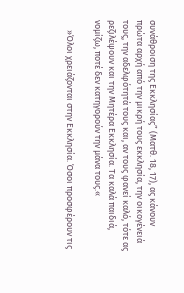συνάθροιση της Εκκλησίας” (Ματθ. 18, 17), ας κάνουν πρώτα αρχή από την μικρή τους εκκλησία, την οικογένειά τους, την αδελφότητά τους και, αν τους φανεί καλό, τότε ας ρεζιλέψουν και την Μητέρα Εκκλησία. Τα καλά παιδιά, νομίζω, ποτέ δεν κατηγορούν την μάνα τους.«

     »Όλοι χρειάζονται στην Εκκλησία. Όσοι προσφέρουν τις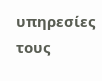υπηρεσίες τους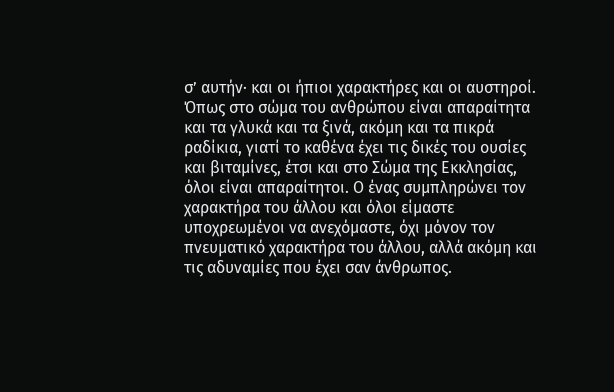σ’ αυτήν· και οι ήπιοι χαρακτήρες και οι αυστηροί. Όπως στο σώμα του ανθρώπου είναι απαραίτητα και τα γλυκά και τα ξινά, ακόμη και τα πικρά ραδίκια, γιατί το καθένα έχει τις δικές του ουσίες και βιταμίνες, έτσι και στο Σώμα της Εκκλησίας, όλοι είναι απαραίτητοι. Ο ένας συμπληρώνει τον χαρακτήρα του άλλου και όλοι είμαστε υποχρεωμένοι να ανεχόμαστε, όχι μόνον τον πνευματικό χαρακτήρα του άλλου, αλλά ακόμη και τις αδυναμίες που έχει σαν άνθρωπος.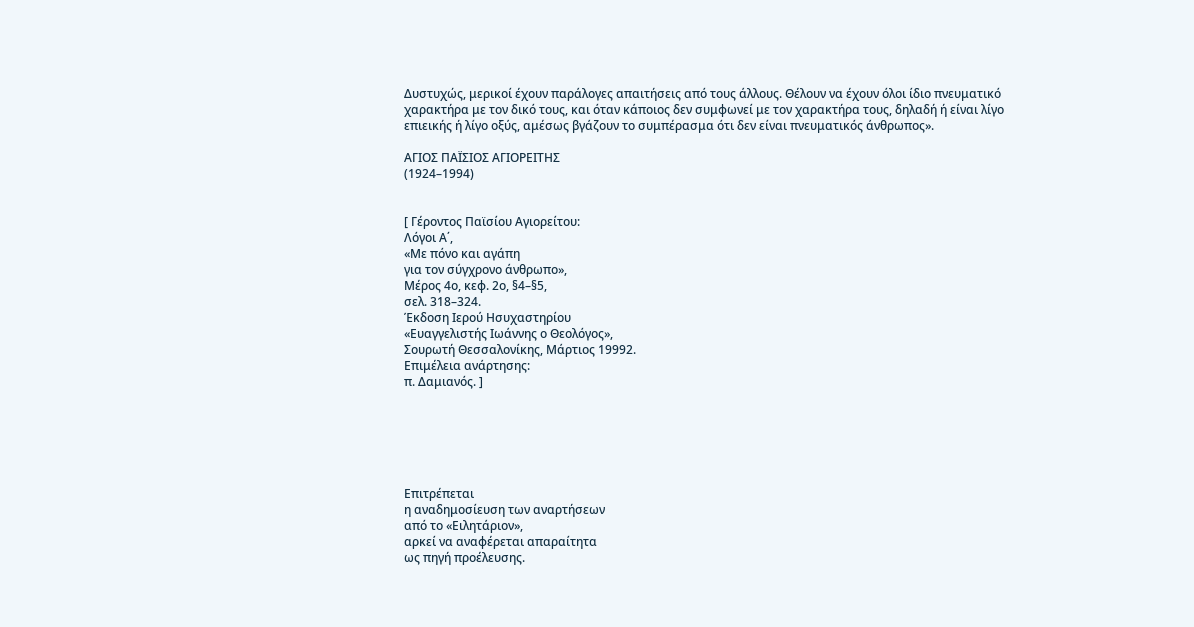Δυστυχώς, μερικοί έχουν παράλογες απαιτήσεις από τους άλλους. Θέλουν να έχουν όλοι ίδιο πνευματικό χαρακτήρα με τον δικό τους, και όταν κάποιος δεν συμφωνεί με τον χαρακτήρα τους, δηλαδή ή είναι λίγο επιεικής ή λίγο οξύς, αμέσως βγάζουν το συμπέρασμα ότι δεν είναι πνευματικός άνθρωπος».

ΑΓΙΟΣ ΠΑΪΣΙΟΣ ΑΓΙΟΡΕΙΤΗΣ
(1924–1994)


[ Γέροντος Παϊσίου Αγιορείτου:
Λόγοι Α΄,
«Με πόνο και αγάπη
για τον σύγχρονο άνθρωπο»,
Μέρος 4ο, κεφ. 2ο, §4–§5,
σελ. 318–324.
Έκδοση Ιερού Ησυχαστηρίου
«Ευαγγελιστής Ιωάννης ο Θεολόγος»,
Σουρωτή Θεσσαλονίκης, Μάρτιος 19992.
Επιμέλεια ανάρτησης:
π. Δαμιανός. ]






Επιτρέπεται
η αναδημοσίευση των αναρτήσεων
από το «Ειλητάριον»,
αρκεί να αναφέρεται απαραίτητα
ως πηγή προέλευσης.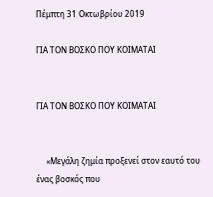Πέμπτη 31 Οκτωβρίου 2019

ΓΙΑ ΤΟΝ ΒΟΣΚΟ ΠΟΥ ΚΟΙΜΑΤΑΙ


ΓΙΑ ΤΟΝ ΒΟΣΚΟ ΠΟΥ ΚΟΙΜΑΤΑΙ


     «Μεγάλη ζημία προξενεί στον εαυτό του ένας βοσκός που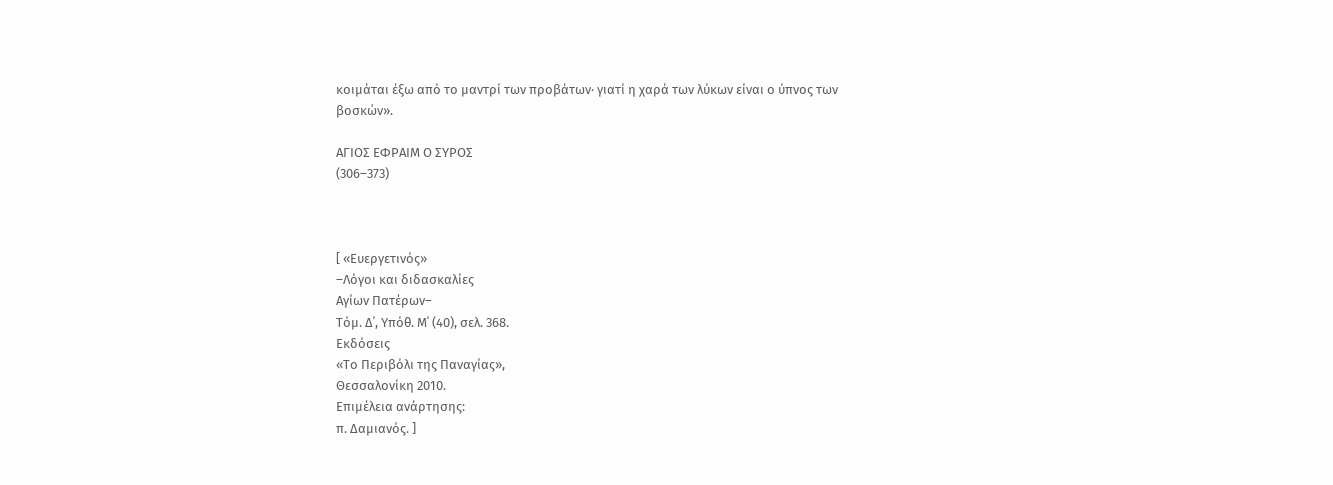κοιμάται έξω από το μαντρί των προβάτων· γιατί η χαρά των λύκων είναι ο ύπνος των βοσκών».

ΑΓΙΟΣ ΕΦΡΑΙΜ Ο ΣΥΡΟΣ
(306–373)



[ «Ευεργετινός»
–Λόγοι και διδασκαλίες
Αγίων Πατέρων–
Τόμ. Δ΄, Υπόθ. Μ΄ (40), σελ. 368.
Εκδόσεις
«Το Περιβόλι της Παναγίας»,
Θεσσαλονίκη 2010.
Επιμέλεια ανάρτησης:
π. Δαμιανός. ]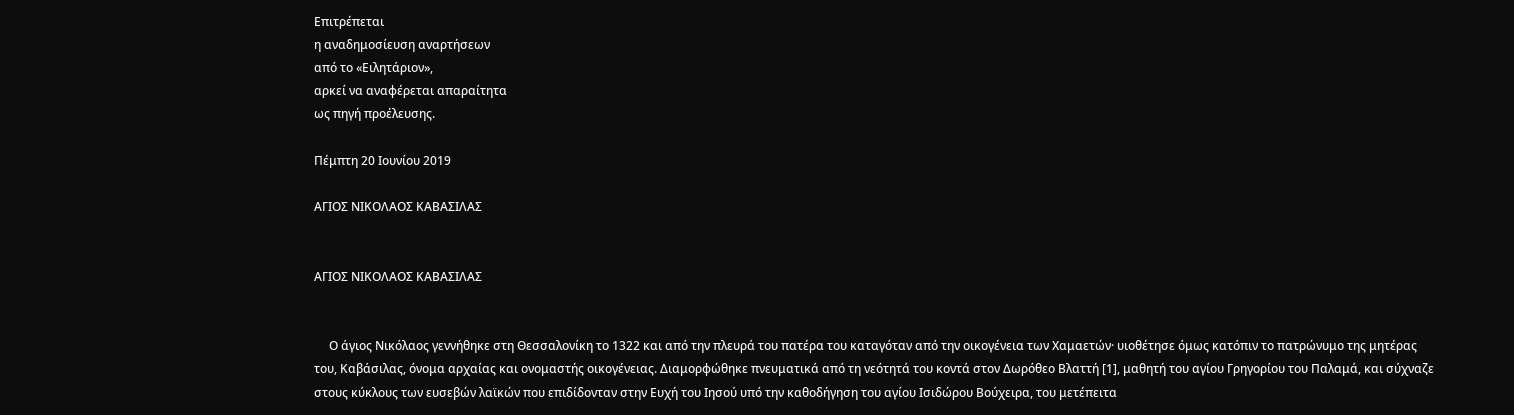Επιτρέπεται
η αναδημοσίευση αναρτήσεων
από το «Ειλητάριον»,
αρκεί να αναφέρεται απαραίτητα
ως πηγή προέλευσης.

Πέμπτη 20 Ιουνίου 2019

ΑΓΙΟΣ ΝΙΚΟΛΑΟΣ ΚΑΒΑΣΙΛΑΣ


ΑΓΙΟΣ ΝΙΚΟΛΑΟΣ ΚΑΒΑΣΙΛΑΣ


     Ο άγιος Νικόλαος γεννήθηκε στη Θεσσαλονίκη το 1322 και από την πλευρά του πατέρα του καταγόταν από την οικογένεια των Χαμαετών· υιοθέτησε όμως κατόπιν το πατρώνυμο της μητέρας του, Καβάσιλας, όνομα αρχαίας και ονομαστής οικογένειας. Διαμορφώθηκε πνευματικά από τη νεότητά του κοντά στον Δωρόθεο Βλαττή [1], μαθητή του αγίου Γρηγορίου του Παλαμά, και σύχναζε στους κύκλους των ευσεβών λαϊκών που επιδίδονταν στην Ευχή του Ιησού υπό την καθοδήγηση του αγίου Ισιδώρου Βούχειρα, του μετέπειτα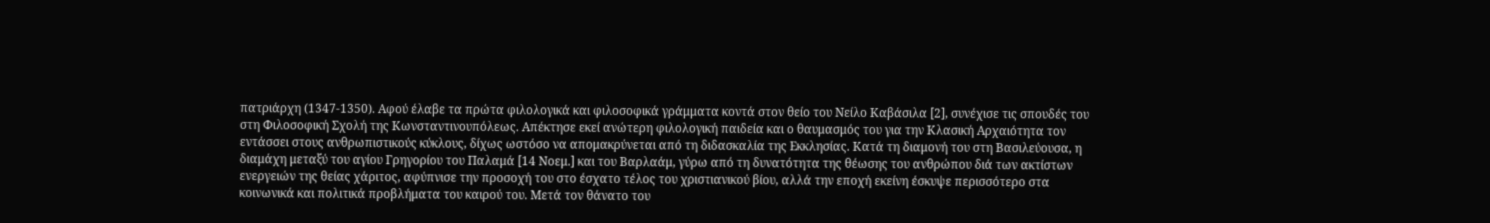πατριάρχη (1347-1350). Αφού έλαβε τα πρώτα φιλολογικά και φιλοσοφικά γράμματα κοντά στον θείο του Νείλο Καβάσιλα [2], συνέχισε τις σπουδές του στη Φιλοσοφική Σχολή της Κωνσταντινουπόλεως. Απέκτησε εκεί ανώτερη φιλολογική παιδεία και ο θαυμασμός του για την Κλασική Αρχαιότητα τον εντάσσει στους ανθρωπιστικούς κύκλους, δίχως ωστόσο να απομακρύνεται από τη διδασκαλία της Εκκλησίας. Κατά τη διαμονή του στη Βασιλεύουσα, η διαμάχη μεταξύ του αγίου Γρηγορίου του Παλαμά [14 Νοεμ.] και του Βαρλαάμ, γύρω από τη δυνατότητα της θέωσης του ανθρώπου διά των ακτίστων ενεργειών της θείας χάριτος, αφύπνισε την προσοχή του στο έσχατο τέλος του χριστιανικού βίου, αλλά την εποχή εκείνη έσκυψε περισσότερο στα κοινωνικά και πολιτικά προβλήματα του καιρού του. Μετά τον θάνατο του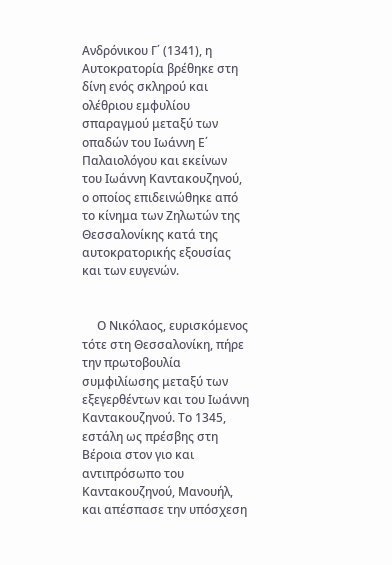Ανδρόνικου Γ΄ (1341), η Αυτοκρατορία βρέθηκε στη δίνη ενός σκληρού και ολέθριου εμφυλίου σπαραγμού μεταξύ των οπαδών του Ιωάννη Ε΄ Παλαιολόγου και εκείνων του Ιωάννη Καντακουζηνού, ο οποίος επιδεινώθηκε από το κίνημα των Ζηλωτών της Θεσσαλονίκης κατά της αυτοκρατορικής εξουσίας και των ευγενών.


     Ο Νικόλαος, ευρισκόμενος τότε στη Θεσσαλονίκη, πήρε την πρωτοβουλία συμφιλίωσης μεταξύ των εξεγερθέντων και του Ιωάννη Καντακουζηνού. Το 1345, εστάλη ως πρέσβης στη Βέροια στον γιο και αντιπρόσωπο του Καντακουζηνού, Μανουήλ, και απέσπασε την υπόσχεση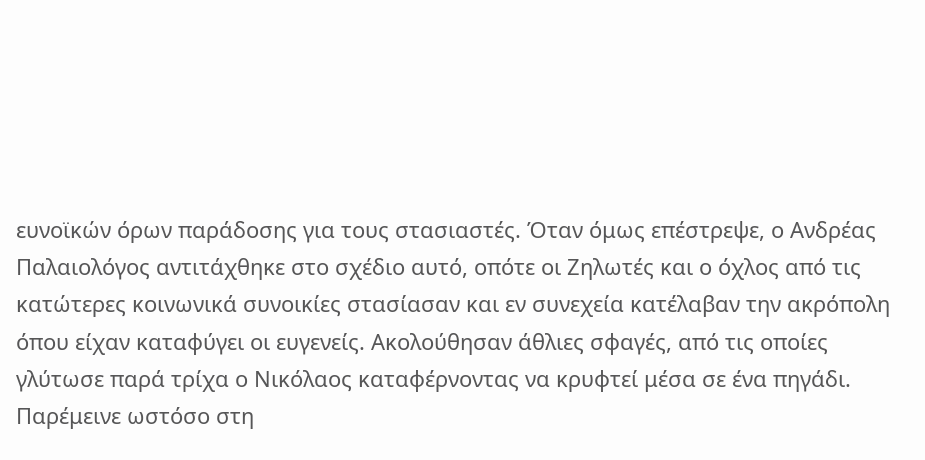ευνοϊκών όρων παράδοσης για τους στασιαστές. Όταν όμως επέστρεψε, ο Ανδρέας Παλαιολόγος αντιτάχθηκε στο σχέδιο αυτό, οπότε οι Ζηλωτές και ο όχλος από τις κατώτερες κοινωνικά συνοικίες στασίασαν και εν συνεχεία κατέλαβαν την ακρόπολη όπου είχαν καταφύγει οι ευγενείς. Ακολούθησαν άθλιες σφαγές, από τις οποίες γλύτωσε παρά τρίχα ο Νικόλαος καταφέρνοντας να κρυφτεί μέσα σε ένα πηγάδι. Παρέμεινε ωστόσο στη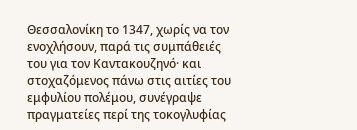Θεσσαλονίκη το 1347, χωρίς να τον ενοχλήσουν, παρά τις συμπάθειές του για τον Καντακουζηνό· και στοχαζόμενος πάνω στις αιτίες του εμφυλίου πολέμου, συνέγραψε πραγματείες περί της τοκογλυφίας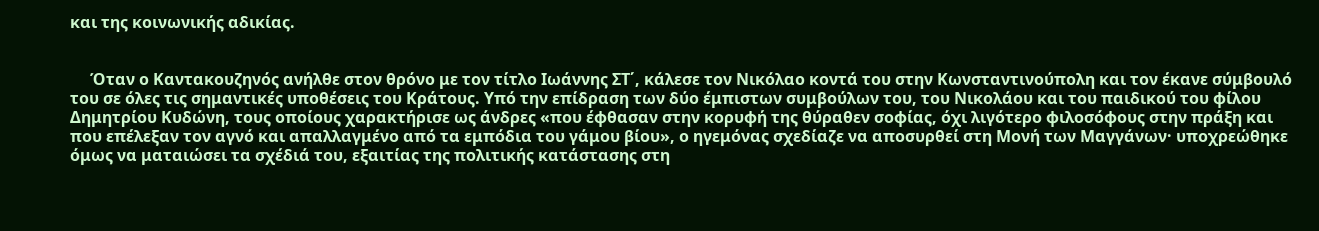και της κοινωνικής αδικίας.


     Όταν ο Καντακουζηνός ανήλθε στον θρόνο με τον τίτλο Ιωάννης ΣΤ΄, κάλεσε τον Νικόλαο κοντά του στην Κωνσταντινούπολη και τον έκανε σύμβουλό του σε όλες τις σημαντικές υποθέσεις του Κράτους. Υπό την επίδραση των δύο έμπιστων συμβούλων του, του Νικολάου και του παιδικού του φίλου Δημητρίου Κυδώνη, τους οποίους χαρακτήρισε ως άνδρες «που έφθασαν στην κορυφή της θύραθεν σοφίας, όχι λιγότερο φιλοσόφους στην πράξη και που επέλεξαν τον αγνό και απαλλαγμένο από τα εμπόδια του γάμου βίου», ο ηγεμόνας σχεδίαζε να αποσυρθεί στη Μονή των Μαγγάνων· υποχρεώθηκε όμως να ματαιώσει τα σχέδιά του, εξαιτίας της πολιτικής κατάστασης στη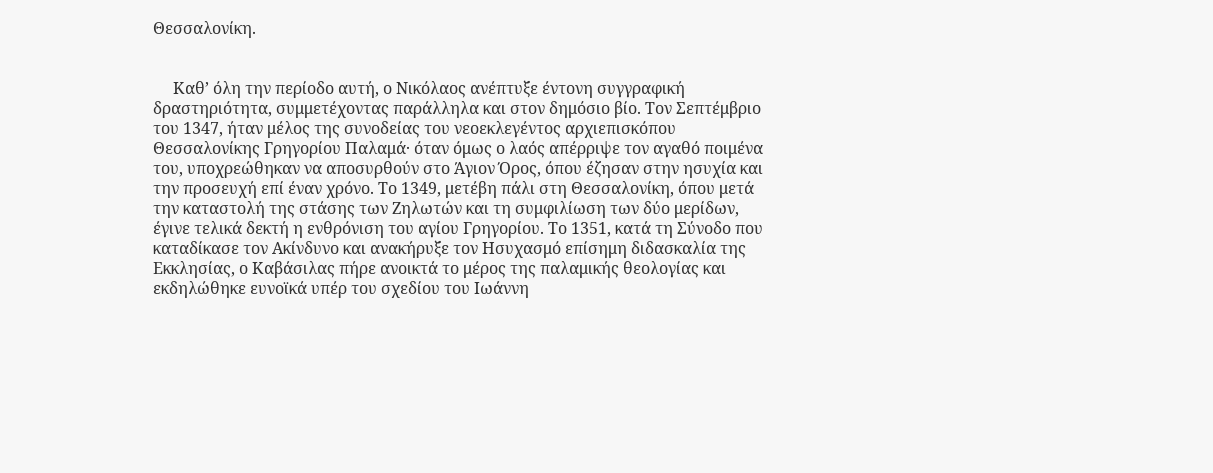Θεσσαλονίκη.


     Καθ’ όλη την περίοδο αυτή, ο Νικόλαος ανέπτυξε έντονη συγγραφική δραστηριότητα, συμμετέχοντας παράλληλα και στον δημόσιο βίο. Τον Σεπτέμβριο του 1347, ήταν μέλος της συνοδείας του νεοεκλεγέντος αρχιεπισκόπου Θεσσαλονίκης Γρηγορίου Παλαμά· όταν όμως ο λαός απέρριψε τον αγαθό ποιμένα του, υποχρεώθηκαν να αποσυρθούν στο Άγιον Όρος, όπου έζησαν στην ησυχία και την προσευχή επί έναν χρόνο. Το 1349, μετέβη πάλι στη Θεσσαλονίκη, όπου μετά την καταστολή της στάσης των Ζηλωτών και τη συμφιλίωση των δύο μερίδων, έγινε τελικά δεκτή η ενθρόνιση του αγίου Γρηγορίου. Το 1351, κατά τη Σύνοδο που καταδίκασε τον Ακίνδυνο και ανακήρυξε τον Ησυχασμό επίσημη διδασκαλία της Εκκλησίας, ο Καβάσιλας πήρε ανοικτά το μέρος της παλαμικής θεολογίας και εκδηλώθηκε ευνοϊκά υπέρ του σχεδίου του Ιωάννη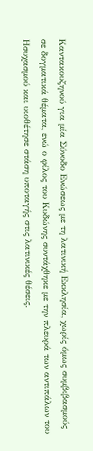Καντακουζηνού για μία Σύνοδο Ενώσεως με τη λατινική Εκκλησία, χωρίς όμως συμβιβασμούς σε δογματικά θέματα, ενώ ο φίλος του Κυδώνης συντάχθηκε με την πλευρά των αντιπάλων του Ησυχασμού και υιοθέτησε στάση υποταγής στις λατινικές θέσεις.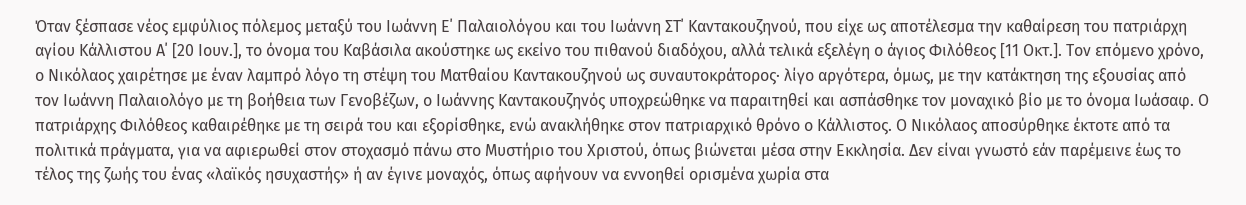Όταν ξέσπασε νέος εμφύλιος πόλεμος μεταξύ του Ιωάννη Ε΄ Παλαιολόγου και του Ιωάννη ΣΤ΄ Καντακουζηνού, που είχε ως αποτέλεσμα την καθαίρεση του πατριάρχη αγίου Κάλλιστου Α΄ [20 Ιουν.], το όνομα του Καβάσιλα ακούστηκε ως εκείνο του πιθανού διαδόχου, αλλά τελικά εξελέγη ο άγιος Φιλόθεος [11 Οκτ.]. Τον επόμενο χρόνο, ο Νικόλαος χαιρέτησε με έναν λαμπρό λόγο τη στέψη του Ματθαίου Καντακουζηνού ως συναυτοκράτορος· λίγο αργότερα, όμως, με την κατάκτηση της εξουσίας από τον Ιωάννη Παλαιολόγο με τη βοήθεια των Γενοβέζων, ο Ιωάννης Καντακουζηνός υποχρεώθηκε να παραιτηθεί και ασπάσθηκε τον μοναχικό βίο με το όνομα Ιωάσαφ. Ο πατριάρχης Φιλόθεος καθαιρέθηκε με τη σειρά του και εξορίσθηκε, ενώ ανακλήθηκε στον πατριαρχικό θρόνο ο Κάλλιστος. Ο Νικόλαος αποσύρθηκε έκτοτε από τα πολιτικά πράγματα, για να αφιερωθεί στον στοχασμό πάνω στο Μυστήριο του Χριστού, όπως βιώνεται μέσα στην Εκκλησία. Δεν είναι γνωστό εάν παρέμεινε έως το τέλος της ζωής του ένας «λαϊκός ησυχαστής» ή αν έγινε μοναχός, όπως αφήνουν να εννοηθεί ορισμένα χωρία στα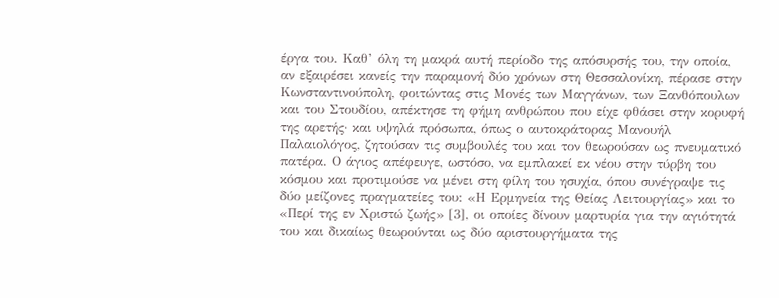έργα του. Καθ’ όλη τη μακρά αυτή περίοδο της απόσυρσής του, την οποία, αν εξαιρέσει κανείς την παραμονή δύο χρόνων στη Θεσσαλονίκη, πέρασε στην Κωνσταντινούπολη, φοιτώντας στις Μονές των Μαγγάνων, των Ξανθόπουλων και του Στουδίου, απέκτησε τη φήμη ανθρώπου που είχε φθάσει στην κορυφή της αρετής· και υψηλά πρόσωπα, όπως ο αυτοκράτορας Μανουήλ Παλαιολόγος, ζητούσαν τις συμβουλές του και τον θεωρούσαν ως πνευματικό πατέρα. Ο άγιος απέφευγε, ωστόσο, να εμπλακεί εκ νέου στην τύρβη του κόσμου και προτιμούσε να μένει στη φίλη του ησυχία, όπου συνέγραψε τις δύο μείζονες πραγματείες του: «Η Ερμηνεία της Θείας Λειτουργίας» και το «Περί της εν Χριστώ ζωής» [3], οι οποίες δίνουν μαρτυρία για την αγιότητά του και δικαίως θεωρούνται ως δύο αριστουργήματα της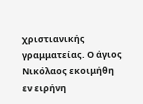χριστιανικής γραμματείας. Ο άγιος Νικόλαος εκοιμήθη εν ειρήνη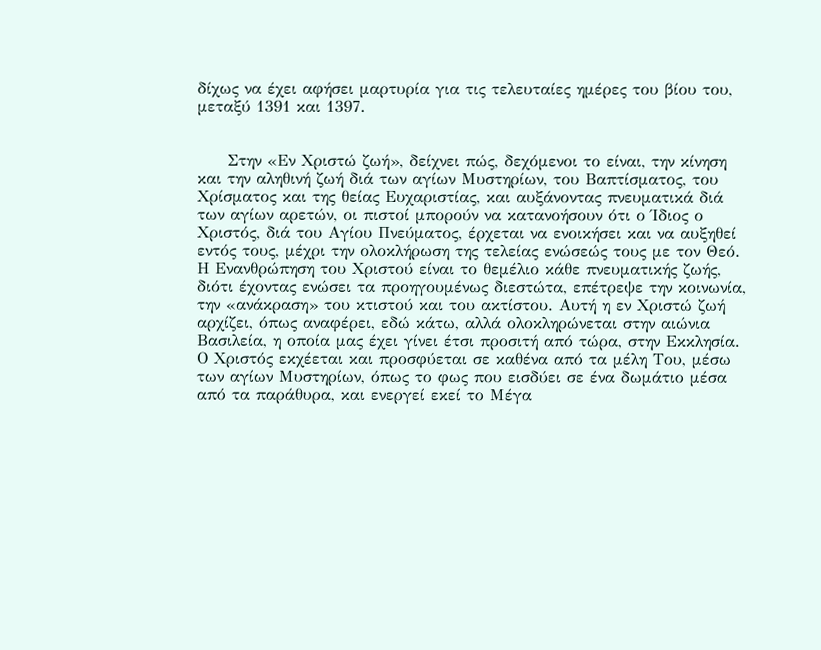δίχως να έχει αφήσει μαρτυρία για τις τελευταίες ημέρες του βίου του, μεταξύ 1391 και 1397.


     Στην «Εν Χριστώ ζωή», δείχνει πώς, δεχόμενοι το είναι, την κίνηση και την αληθινή ζωή διά των αγίων Μυστηρίων, του Βαπτίσματος, του Χρίσματος και της θείας Ευχαριστίας, και αυξάνοντας πνευματικά διά των αγίων αρετών, οι πιστοί μπορούν να κατανοήσουν ότι ο Ίδιος ο Χριστός, διά του Αγίου Πνεύματος, έρχεται να ενοικήσει και να αυξηθεί εντός τους, μέχρι την ολοκλήρωση της τελείας ενώσεώς τους με τον Θεό. Η Ενανθρώπηση του Χριστού είναι το θεμέλιο κάθε πνευματικής ζωής, διότι έχοντας ενώσει τα προηγουμένως διεστώτα, επέτρεψε την κοινωνία, την «ανάκραση» του κτιστού και του ακτίστου. Αυτή η εν Χριστώ ζωή αρχίζει, όπως αναφέρει, εδώ κάτω, αλλά ολοκληρώνεται στην αιώνια Βασιλεία, η οποία μας έχει γίνει έτσι προσιτή από τώρα, στην Εκκλησία. Ο Χριστός εκχέεται και προσφύεται σε καθένα από τα μέλη Του, μέσω των αγίων Μυστηρίων, όπως το φως που εισδύει σε ένα δωμάτιο μέσα από τα παράθυρα, και ενεργεί εκεί το Μέγα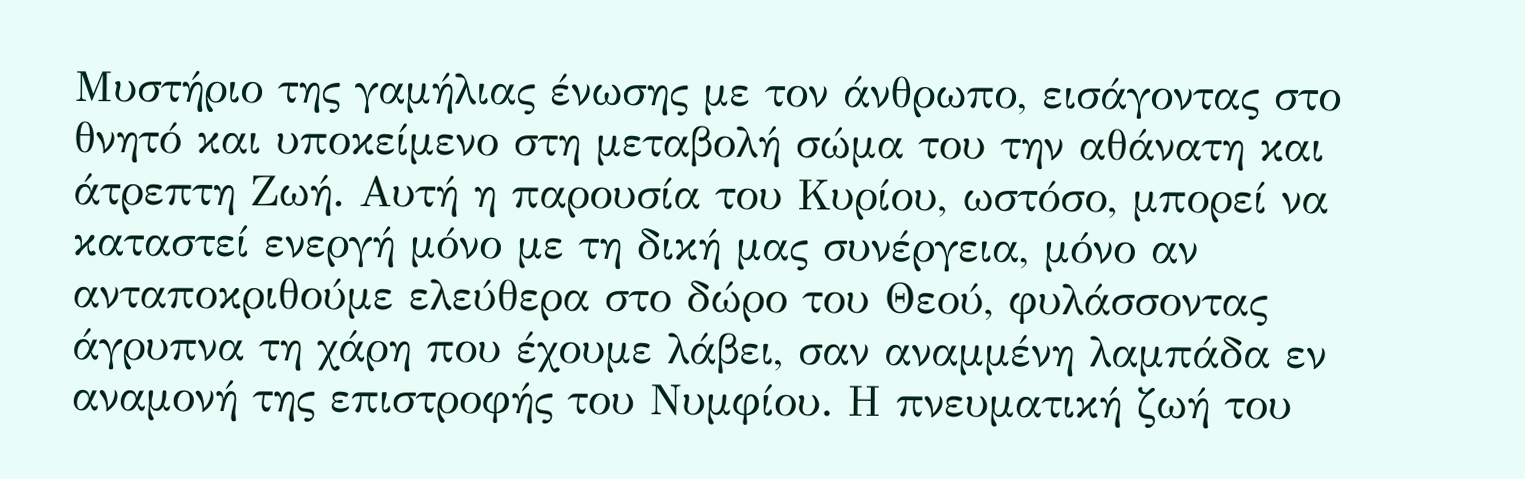Μυστήριο της γαμήλιας ένωσης με τον άνθρωπο, εισάγοντας στο θνητό και υποκείμενο στη μεταβολή σώμα του την αθάνατη και άτρεπτη Ζωή. Αυτή η παρουσία του Κυρίου, ωστόσο, μπορεί να καταστεί ενεργή μόνο με τη δική μας συνέργεια, μόνο αν ανταποκριθούμε ελεύθερα στο δώρο του Θεού, φυλάσσοντας άγρυπνα τη χάρη που έχουμε λάβει, σαν αναμμένη λαμπάδα εν αναμονή της επιστροφής του Νυμφίου. Η πνευματική ζωή του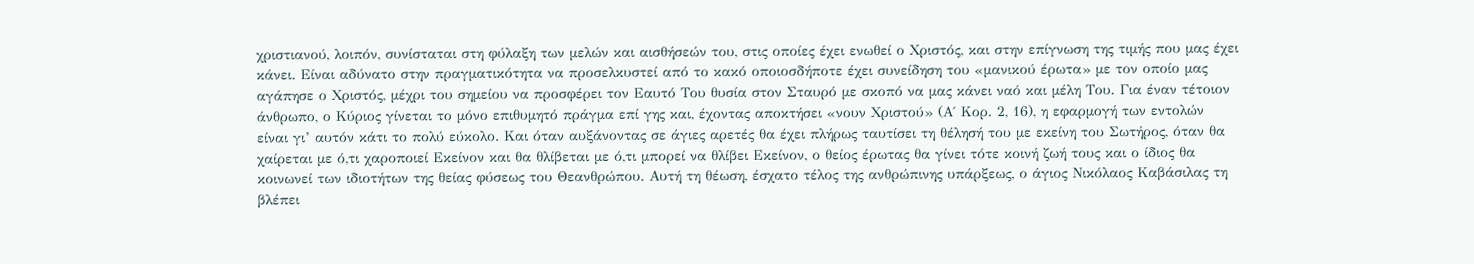χριστιανού, λοιπόν, συνίσταται στη φύλαξη των μελών και αισθήσεών του, στις οποίες έχει ενωθεί ο Χριστός, και στην επίγνωση της τιμής που μας έχει κάνει. Είναι αδύνατο στην πραγματικότητα να προσελκυστεί από το κακό οποιοσδήποτε έχει συνείδηση του «μανικού έρωτα» με τον οποίο μας αγάπησε ο Χριστός, μέχρι του σημείου να προσφέρει τον Εαυτό Του θυσία στον Σταυρό με σκοπό να μας κάνει ναό και μέλη Του. Για έναν τέτοιον άνθρωπο, ο Κύριος γίνεται το μόνο επιθυμητό πράγμα επί γης και, έχοντας αποκτήσει «νουν Χριστού» (Α΄ Κορ. 2, 16), η εφαρμογή των εντολών είναι γι’ αυτόν κάτι το πολύ εύκολο. Και όταν αυξάνοντας σε άγιες αρετές θα έχει πλήρως ταυτίσει τη θέλησή του με εκείνη του Σωτήρος, όταν θα χαίρεται με ό,τι χαροποιεί Εκείνον και θα θλίβεται με ό,τι μπορεί να θλίβει Εκείνον, ο θείος έρωτας θα γίνει τότε κοινή ζωή τους και ο ίδιος θα κοινωνεί των ιδιοτήτων της θείας φύσεως του Θεανθρώπου. Αυτή τη θέωση, έσχατο τέλος της ανθρώπινης υπάρξεως, ο άγιος Νικόλαος Καβάσιλας τη βλέπει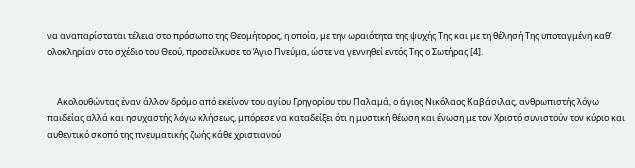να αναπαρίσταται τέλεια στο πρόσωπο της Θεομήτορος, η οποία, με την ωραιότητα της ψυχής Της και με τη θέλησή Της υποταγμένη καθ’ ολοκληρίαν στο σχέδιο του Θεού, προσείλκυσε το Άγιο Πνεύμα, ώστε να γεννηθεί εντός Της ο Σωτήρας [4].


     Ακολουθώντας έναν άλλον δρόμο από εκείνον του αγίου Γρηγορίου του Παλαμά, ο άγιος Νικόλαος Καβάσιλας, ανθρωπιστής λόγω παιδείας αλλά και ησυχαστής λόγω κλήσεως, μπόρεσε να καταδείξει ότι η μυστική θέωση και ένωση με τον Χριστό συνιστούν τον κύριο και αυθεντικό σκοπό της πνευματικής ζωής κάθε χριστιανού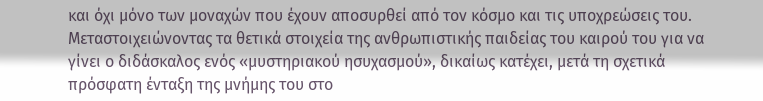και όχι μόνο των μοναχών που έχουν αποσυρθεί από τον κόσμο και τις υποχρεώσεις του. Μεταστοιχειώνοντας τα θετικά στοιχεία της ανθρωπιστικής παιδείας του καιρού του για να γίνει ο διδάσκαλος ενός «μυστηριακού ησυχασμού», δικαίως κατέχει, μετά τη σχετικά πρόσφατη ένταξη της μνήμης του στο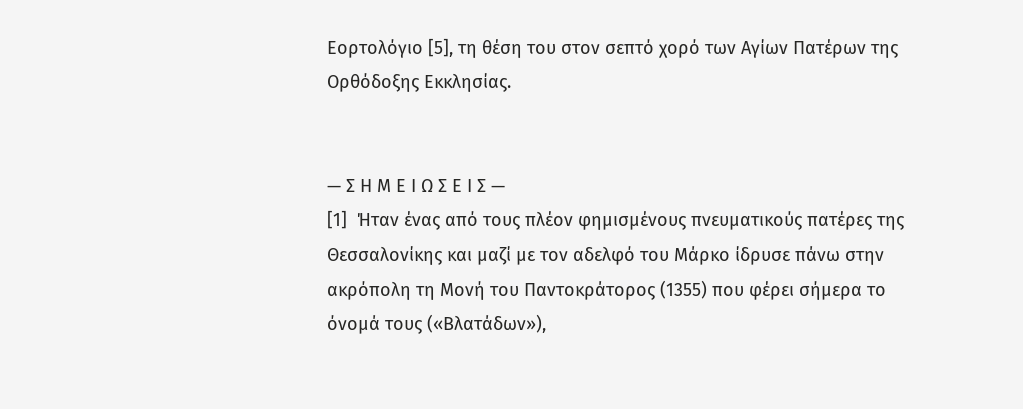Εορτολόγιο [5], τη θέση του στον σεπτό χορό των Αγίων Πατέρων της Ορθόδοξης Εκκλησίας.


— Σ Η Μ Ε Ι Ω Σ Ε Ι Σ —
[1]  Ήταν ένας από τους πλέον φημισμένους πνευματικούς πατέρες της Θεσσαλονίκης και μαζί με τον αδελφό του Μάρκο ίδρυσε πάνω στην ακρόπολη τη Μονή του Παντοκράτορος (1355) που φέρει σήμερα το όνομά τους («Βλατάδων»),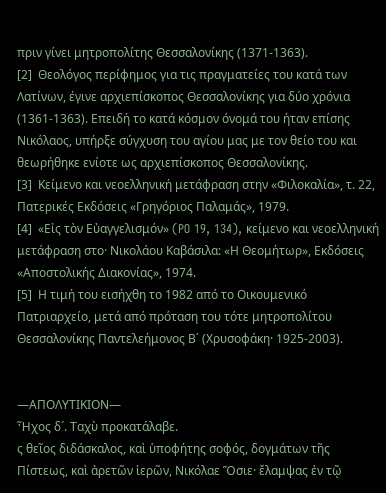πριν γίνει μητροπολίτης Θεσσαλονίκης (1371-1363).
[2]  Θεολόγος περίφημος για τις πραγματείες του κατά των Λατίνων, έγινε αρχιεπίσκοπος Θεσσαλονίκης για δύο χρόνια (1361-1363). Επειδή το κατά κόσμον όνομά του ήταν επίσης Νικόλαος, υπήρξε σύγχυση του αγίου μας με τον θείο του και θεωρήθηκε ενίοτε ως αρχιεπίσκοπος Θεσσαλονίκης.
[3]  Κείμενο και νεοελληνική μετάφραση στην «Φιλοκαλία», τ. 22, Πατερικές Εκδόσεις «Γρηγόριος Παλαμάς», 1979.
[4]  «Εἰς τὸν Εὐαγγελισμόν» (PO 19, 134), κείμενο και νεοελληνική μετάφραση στο· Νικολάου Καβάσιλα: «Η Θεομήτωρ», Εκδόσεις «Αποστολικής Διακονίας», 1974.
[5]  Η τιμή του εισήχθη το 1982 από το Οικουμενικό Πατριαρχείο, μετά από πρόταση του τότε μητροπολίτου Θεσσαλονίκης Παντελεήμονος Β΄ (Χρυσοφάκη· 1925-2003).


—ΑΠΟΛΥΤΙΚΙΟΝ—
Ἦχος δ´. Ταχὺ προκατάλαβε.
ς θεῖος διδάσκαλος, καὶ ὑποφήτης σοφός, δογμάτων τῆς Πίστεως, καὶ ἀρετῶν ἱερῶν, Νικόλαε Ὅσιε· ἔλαμψας ἐν τῷ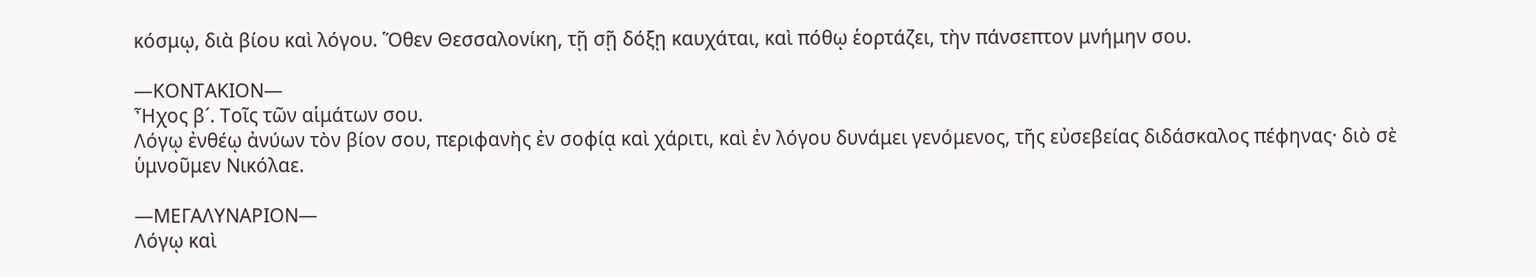κόσμῳ, διὰ βίου καὶ λόγου. Ὅθεν Θεσσαλονίκη, τῇ σῇ δόξῃ καυχάται, καὶ πόθῳ ἑορτάζει, τὴν πάνσεπτον μνήμην σου.

—ΚΟΝΤΑΚΙΟΝ—
Ἦχος β´. Τοῖς τῶν αἱμάτων σου.
Λόγῳ ἐνθέῳ ἀνύων τὸν βίον σου, περιφανὴς ἐν σοφίᾳ καὶ χάριτι, καὶ ἐν λόγου δυνάμει γενόμενος, τῆς εὐσεβείας διδάσκαλος πέφηνας· διὸ σὲ ὑμνοῦμεν Νικόλαε.

—ΜΕΓΑΛΥΝΑΡΙΟΝ—
Λόγῳ καὶ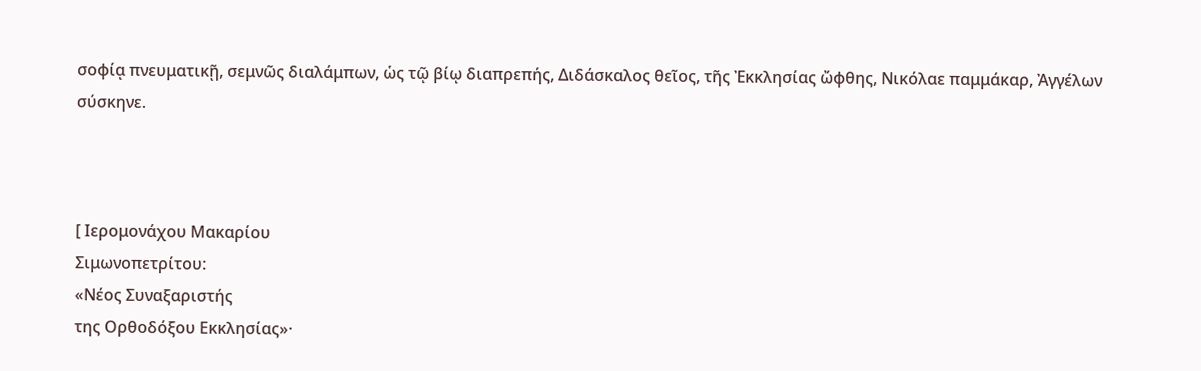σοφίᾳ πνευματικῇ, σεμνῶς διαλάμπων, ὡς τῷ βίῳ διαπρεπής, Διδάσκαλος θεῖος, τῆς Ἐκκλησίας ὤφθης, Νικόλαε παμμάκαρ, Ἀγγέλων σύσκηνε.



[ Ιερομονάχου Μακαρίου
Σιμωνοπετρίτου:
«Νέος Συναξαριστής
της Ορθοδόξου Εκκλησίας»·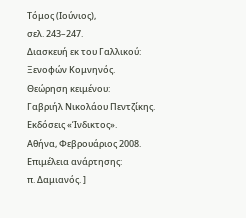Τόμος (Ιούνιος),
σελ. 243–247.
Διασκευή εκ του Γαλλικού:
Ξενοφών Κομνηνός.
Θεώρηση κειμένου:
Γαβριήλ Νικολάου Πεντζίκης.
Εκδόσεις «Ίνδικτος».
Αθήνα, Φεβρουάριος 2008.
Επιμέλεια ανάρτησης:
π. Δαμιανός. ]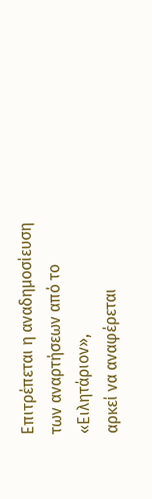Επιτρέπεται η αναδημοσίευση
των αναρτήσεων από το «Ειλητάριον»,
αρκεί να αναφέρεται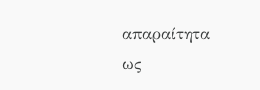απαραίτητα
ως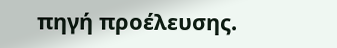πηγή προέλευσης.